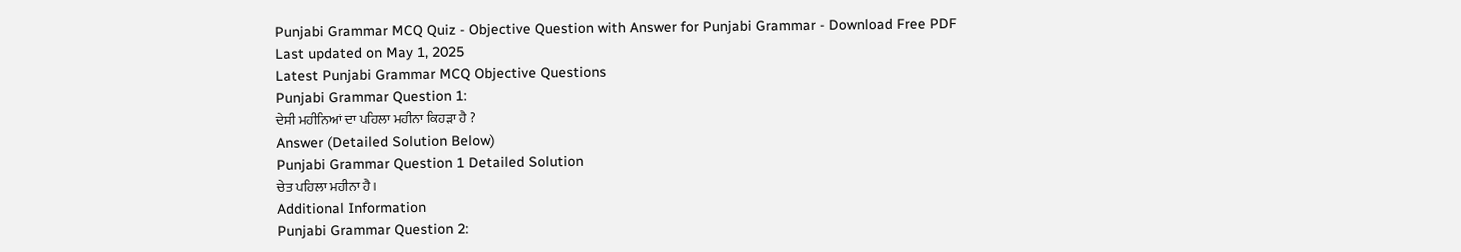Punjabi Grammar MCQ Quiz - Objective Question with Answer for Punjabi Grammar - Download Free PDF
Last updated on May 1, 2025
Latest Punjabi Grammar MCQ Objective Questions
Punjabi Grammar Question 1:
ਦੇਸੀ ਮਹੀਨਿਆਂ ਦਾ ਪਹਿਲਾ ਮਹੀਨਾ ਕਿਹੜਾ ਹੈ ?
Answer (Detailed Solution Below)
Punjabi Grammar Question 1 Detailed Solution
ਚੇਤ ਪਹਿਲਾ ਮਹੀਨਾ ਹੈ।
Additional Information
Punjabi Grammar Question 2: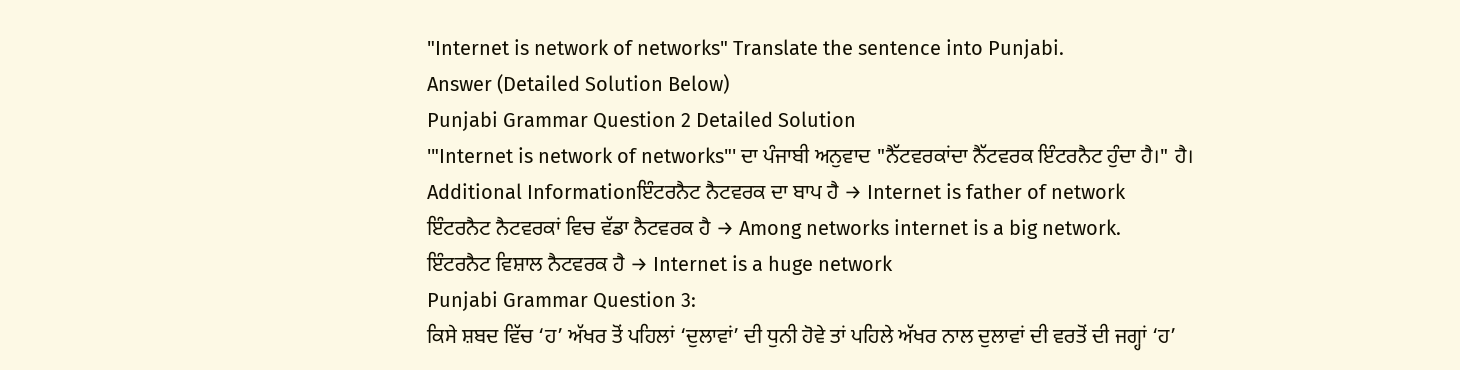"Internet is network of networks" Translate the sentence into Punjabi.
Answer (Detailed Solution Below)
Punjabi Grammar Question 2 Detailed Solution
'"Internet is network of networks"' ਦਾ ਪੰਜਾਬੀ ਅਨੁਵਾਦ "ਨੈੱਟਵਰਕਾਂਦਾ ਨੈੱਟਵਰਕ ਇੰਟਰਨੈਟ ਹੁੰਦਾ ਹੈ।" ਹੈ।
Additional Informationਇੰਟਰਨੈਟ ਨੈਟਵਰਕ ਦਾ ਬਾਪ ਹੈ → Internet is father of network
ਇੰਟਰਨੈਟ ਨੈਟਵਰਕਾਂ ਵਿਚ ਵੱਡਾ ਨੈਟਵਰਕ ਹੈ → Among networks internet is a big network.
ਇੰਟਰਨੈਟ ਵਿਸ਼ਾਲ ਨੈਟਵਰਕ ਹੈ → Internet is a huge network
Punjabi Grammar Question 3:
ਕਿਸੇ ਸ਼ਬਦ ਵਿੱਚ ‘ਹ’ ਅੱਖਰ ਤੋਂ ਪਹਿਲਾਂ ‘ਦੁਲਾਵਾਂ’ ਦੀ ਧੁਨੀ ਹੋਵੇ ਤਾਂ ਪਹਿਲੇ ਅੱਖਰ ਨਾਲ ਦੁਲਾਵਾਂ ਦੀ ਵਰਤੋਂ ਦੀ ਜਗ੍ਹਾਂ ‘ਹ’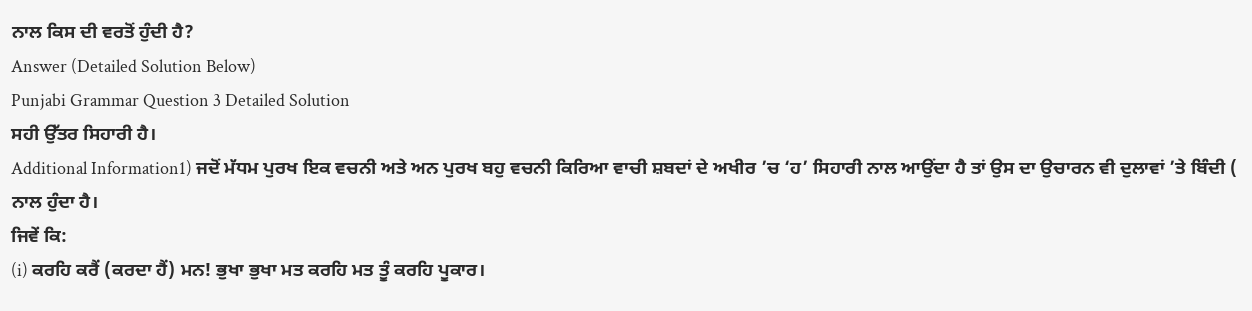ਨਾਲ ਕਿਸ ਦੀ ਵਰਤੋਂ ਹੁੰਦੀ ਹੈ?
Answer (Detailed Solution Below)
Punjabi Grammar Question 3 Detailed Solution
ਸਹੀ ਉੱਤਰ ਸਿਹਾਰੀ ਹੈ।
Additional Information1) ਜਦੋਂ ਮੱਧਮ ਪੁਰਖ ਇਕ ਵਚਨੀ ਅਤੇ ਅਨ ਪੁਰਖ ਬਹੁ ਵਚਨੀ ਕਿਰਿਆ ਵਾਚੀ ਸ਼ਬਦਾਂ ਦੇ ਅਖੀਰ ’ਚ ‘ਹ’ ਸਿਹਾਰੀ ਨਾਲ ਆਉਂਦਾ ਹੈ ਤਾਂ ਉਸ ਦਾ ਉਚਾਰਨ ਵੀ ਦੁਲਾਵਾਂ ’ਤੇ ਬਿੰਦੀ ( ਨਾਲ ਹੁੰਦਾ ਹੈ।
ਜਿਵੇਂ ਕਿ:
(i) ਕਰਹਿ ਕਰੈਂ (ਕਰਦਾ ਹੈਂ) ਮਨ! ਭੁਖਾ ਭੁਖਾ ਮਤ ਕਰਹਿ ਮਤ ਤੂੰ ਕਰਹਿ ਪੂਕਾਰ।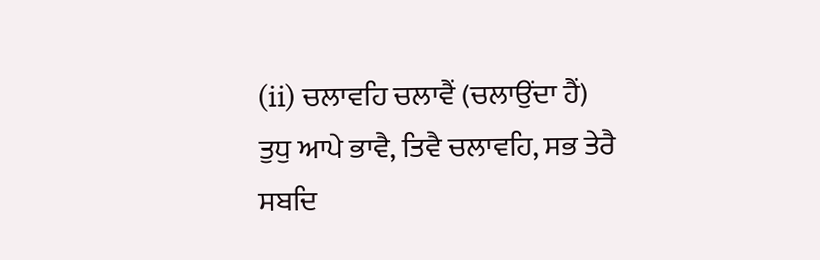(ii) ਚਲਾਵਹਿ ਚਲਾਵੈਂ (ਚਲਾਉਂਦਾ ਹੈਂ) ਤੁਧੁ ਆਪੇ ਭਾਵੈ, ਤਿਵੈ ਚਲਾਵਹਿ, ਸਭ ਤੇਰੈ ਸਬਦਿ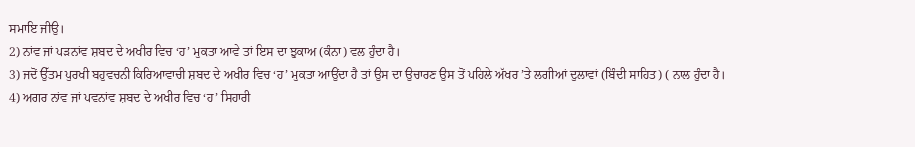ਸਮਾਇ ਜੀਉ।
2) ਨਾਂਵ ਜਾਂ ਪੜਨਾਂਵ ਸ਼ਬਦ ਦੇ ਅਖੀਰ ਵਿਚ ‘ਹ’ ਮੁਕਤਾ ਆਵੇ ਤਾਂ ਇਸ ਦਾ ਝੁਕਾਅ (ਕੰਨਾ) ਵਲ ਹੁੰਦਾ ਹੈ।
3) ਜਦੋਂ ਉੱਤਮ ਪੁਰਖੀ ਬਹੁਵਚਨੀ ਕਿਰਿਆਵਾਚੀ ਸ਼ਬਦ ਦੇ ਅਖੀਰ ਵਿਚ ‘ਹ’ ਮੁਕਤਾ ਆਉਂਦਾ ਹੈ ਤਾਂ ਉਸ ਦਾ ਉਚਾਰਣ ਉਸ ਤੋਂ ਪਹਿਲੇ ਅੱਖਰ ’ਤੇ ਲਗੀਆਂ ਦੁਲਾਵਾਂ (ਬਿੰਦੀ ਸਾਹਿਤ) ( ਨਾਲ ਹੁੰਦਾ ਹੈ।
4) ਅਗਰ ਨਾਂਵ ਜਾਂ ਪਵਨਾਂਵ ਸ਼ਬਦ ਦੇ ਅਖੀਰ ਵਿਚ ‘ਹ’ ਸਿਹਾਰੀ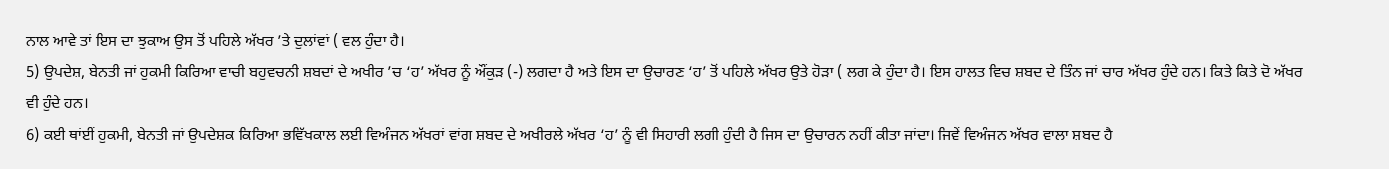ਨਾਲ ਆਵੇ ਤਾਂ ਇਸ ਦਾ ਝੁਕਾਅ ਉਸ ਤੋਂ ਪਹਿਲੇ ਅੱਖਰ ’ਤੇ ਦੁਲਾਂਵਾਂ ( ਵਲ ਹੁੰਦਾ ਹੈ।
5) ਉਪਦੇਸ਼, ਬੇਨਤੀ ਜਾਂ ਹੁਕਮੀ ਕਿਰਿਆ ਵਾਚੀ ਬਹੁਵਚਨੀ ਸ਼ਬਦਾਂ ਦੇ ਅਖੀਰ ’ਚ ‘ਹ’ ਅੱਖਰ ਨੂੰ ਔਂਕੁੜ (-) ਲਗਦਾ ਹੈ ਅਤੇ ਇਸ ਦਾ ਉਚਾਰਣ ‘ਹ’ ਤੋਂ ਪਹਿਲੇ ਅੱਖਰ ਉਤੇ ਹੋੜਾ ( ਲਗ ਕੇ ਹੁੰਦਾ ਹੈ। ਇਸ ਹਾਲਤ ਵਿਚ ਸ਼ਬਦ ਦੇ ਤਿੰਨ ਜਾਂ ਚਾਰ ਅੱਖਰ ਹੁੰਦੇ ਹਨ। ਕਿਤੇ ਕਿਤੇ ਦੋ ਅੱਖਰ ਵੀ ਹੁੰਦੇ ਹਨ।
6) ਕਈ ਥਾਂਈਂ ਹੁਕਮੀ, ਬੇਨਤੀ ਜਾਂ ਉਪਦੇਸ਼ਕ ਕਿਰਿਆ ਭਵਿੱਖਕਾਲ ਲਈ ਵਿਅੰਜਨ ਅੱਖਰਾਂ ਵਾਂਗ ਸ਼ਬਦ ਦੇ ਅਖੀਰਲੇ ਅੱਖਰ ‘ਹ’ ਨੂੰ ਵੀ ਸਿਹਾਰੀ ਲਗੀ ਹੁੰਦੀ ਹੈ ਜਿਸ ਦਾ ਉਚਾਰਨ ਨਹੀਂ ਕੀਤਾ ਜਾਂਦਾ। ਜਿਵੇਂ ਵਿਅੰਜਨ ਅੱਖਰ ਵਾਲਾ ਸ਼ਬਦ ਹੈ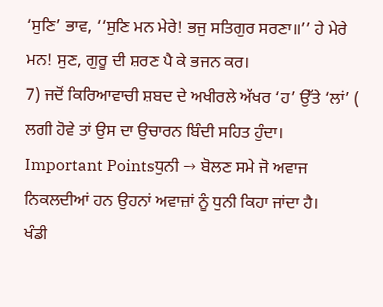‘ਸੁਣਿ’ ਭਾਵ, ‘‘ਸੁਣਿ ਮਨ ਮੇਰੇ! ਭਜੁ ਸਤਿਗੁਰ ਸਰਣਾ॥’’ ਹੇ ਮੇਰੇ ਮਨ! ਸੁਣ, ਗੁਰੂ ਦੀ ਸ਼ਰਣ ਪੈ ਕੇ ਭਜਨ ਕਰ।
7) ਜਦੋਂ ਕਿਰਿਆਵਾਚੀ ਸ਼ਬਦ ਦੇ ਅਖੀਰਲੇ ਅੱਖਰ ‘ਹ’ ਉੱਤੇ ‘ਲਾਂ’ ( ਲਗੀ ਹੋਵੇ ਤਾਂ ਉਸ ਦਾ ਉਚਾਰਨ ਬਿੰਦੀ ਸਹਿਤ ਹੁੰਦਾ।
Important Pointsਧੁਨੀ → ਬੋਲਣ ਸਮੇ ਜੋ ਅਵਾਜ ਨਿਕਲਦੀਆਂ ਹਨ ਉਹਨਾਂ ਅਵਾਜ਼ਾਂ ਨੂੰ ਧੁਨੀ ਕਿਹਾ ਜਾਂਦਾ ਹੈ।
ਖੰਡੀ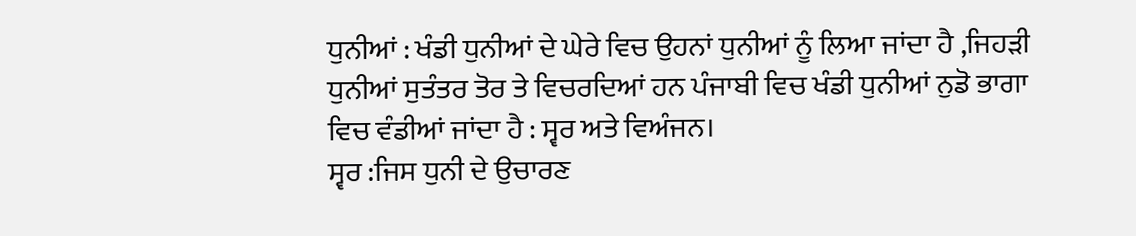ਧੁਨੀਆਂ : ਖੰਡੀ ਧੁਨੀਆਂ ਦੇ ਘੇਰੇ ਵਿਚ ਉਹਨਾਂ ਧੁਨੀਆਂ ਨੂੰ ਲਿਆ ਜਾਂਦਾ ਹੈ ,ਜਿਹੜੀ ਧੁਨੀਆਂ ਸੁਤੰਤਰ ਤੋਰ ਤੇ ਵਿਚਰਦਿਆਂ ਹਨ ਪੰਜਾਬੀ ਵਿਚ ਖੰਡੀ ਧੁਨੀਆਂ ਨੁਡੋ ਭਾਗਾ ਵਿਚ ਵੰਡੀਆਂ ਜਾਂਦਾ ਹੈ : ਸ੍ਵਰ ਅਤੇ ਵਿਅੰਜਨ।
ਸ੍ਵਰ :ਜਿਸ ਧੁਨੀ ਦੇ ਉਚਾਰਣ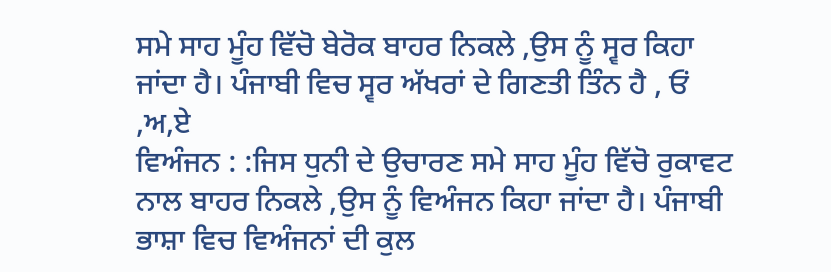ਸਮੇ ਸਾਹ ਮੂੰਹ ਵਿੱਚੋ ਬੇਰੋਕ ਬਾਹਰ ਨਿਕਲੇ ,ਉਸ ਨੂੰ ਸ੍ਵਰ ਕਿਹਾ ਜਾਂਦਾ ਹੈ। ਪੰਜਾਬੀ ਵਿਚ ਸ੍ਵਰ ਅੱਖਰਾਂ ਦੇ ਗਿਣਤੀ ਤਿੰਨ ਹੈ , ਓਂ ,ਅ,ਏ
ਵਿਅੰਜਨ : :ਜਿਸ ਧੁਨੀ ਦੇ ਉਚਾਰਣ ਸਮੇ ਸਾਹ ਮੂੰਹ ਵਿੱਚੋ ਰੁਕਾਵਟ ਨਾਲ ਬਾਹਰ ਨਿਕਲੇ ,ਉਸ ਨੂੰ ਵਿਅੰਜਨ ਕਿਹਾ ਜਾਂਦਾ ਹੈ। ਪੰਜਾਬੀ ਭਾਸ਼ਾ ਵਿਚ ਵਿਅੰਜਨਾਂ ਦੀ ਕੁਲ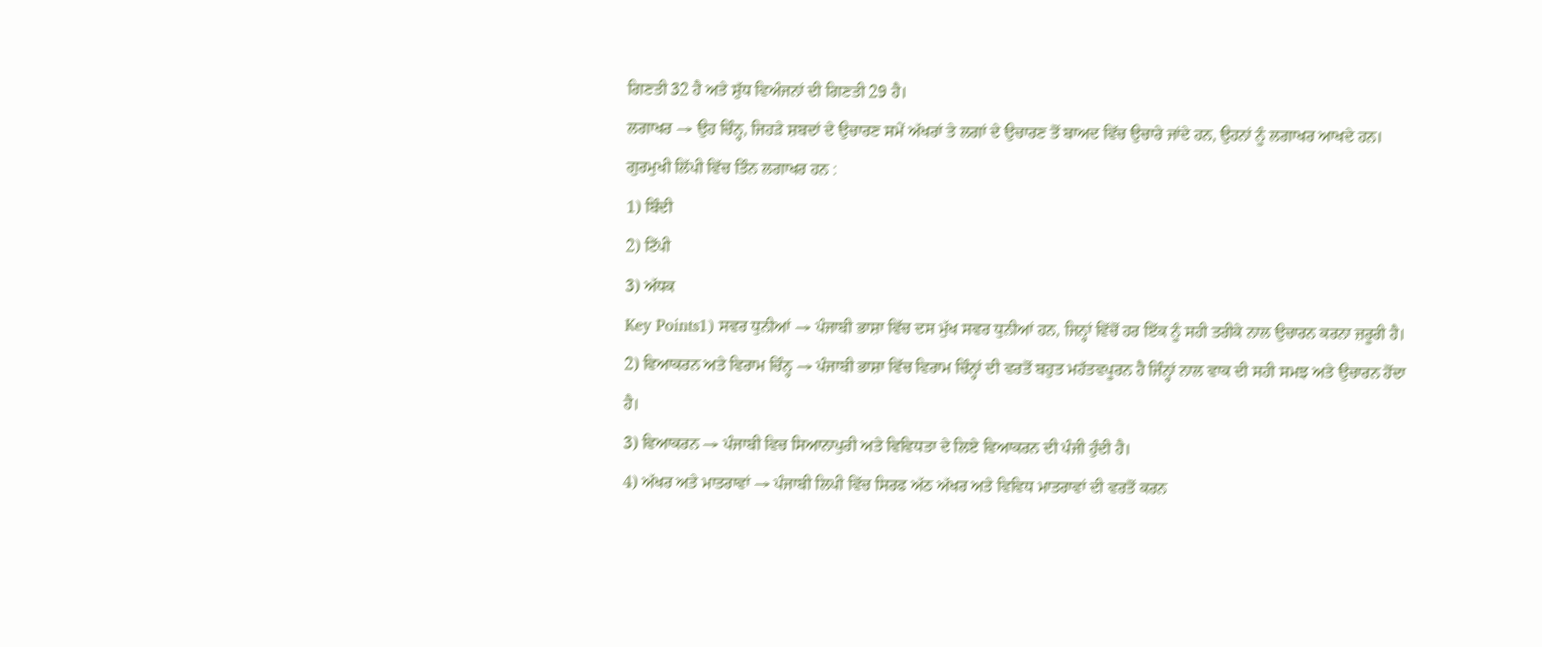ਗਿਣਤੀ 32 ਹੈ ਅਤੇ ਸ਼ੁੱਧ ਵਿਅੰਜਨਾਂ ਦੀ ਗਿਣਤੀ 29 ਹੈ।
ਲਗਾਖਰ → ਉਹ ਚਿੰਨ੍ਹ, ਜਿਹੜੇ ਸ਼ਬਦਾਂ ਦੇ ਉਚਾਰਣ ਸਮੇਂ ਅੱਖਰਾਂ ਤੇ ਲਗਾਂ ਦੇ ਉਚਾਰਣ ਤੋਂ ਬਾਅਦ ਵਿੱਚ ਉਚਾਰੇ ਜਾਂਦੇ ਹਨ, ਉਹਨਾਂ ਨੂੰ ਲਗਾਖਰ ਆਖਦੇ ਹਨ।
ਗੁਰਮੁਖੀ ਲਿੱਪੀ ਵਿੱਚ ਤਿੰਨ ਲਗਾਖਰ ਹਨ :
1) ਬਿੰਦੀ
2) ਟਿੱਪੀ
3) ਅੱਧਕ
Key Points1) ਸਵਰ ਧੁਨੀਆਂ → ਪੰਜਾਬੀ ਭਾਸ਼ਾ ਵਿੱਚ ਦਸ ਮੁੱਖ ਸਵਰ ਧੁਨੀਆਂ ਹਨ, ਜਿਨ੍ਹਾਂ ਵਿੱਚੋਂ ਹਰ ਇੱਕ ਨੂੰ ਸਹੀ ਤਰੀਕੇ ਨਾਲ ਉਚਾਰਨ ਕਰਨਾ ਜ਼ਰੂਰੀ ਹੈ।
2) ਵਿਆਕਰਨ ਅਤੇ ਵਿਰਾਮ ਚਿੰਨ੍ਹ → ਪੰਜਾਬੀ ਭਾਸ਼ਾ ਵਿੱਚ ਵਿਰਾਮ ਚਿੰਨ੍ਹਾਂ ਦੀ ਵਰਤੋਂ ਬਹੁਤ ਮਹੱਤਵਪੂਰਨ ਹੈ ਜਿੰਨ੍ਹਾਂ ਨਾਲ ਵਾਕ ਦੀ ਸਹੀ ਸਮਝ ਅਤੇ ਉਚਾਰਨ ਹੋਂਦਾ ਹੈ।
3) ਵਿਆਕਰਨ → ਪੰਜਾਬੀ ਵਿਚ ਸਿਆਨਾਪੁਰੀ ਅਤੇ ਵਿਵਿਧਤਾ ਦੇ ਲਿਏ ਵਿਆਕਰਨ ਦੀ ਪੰਜੀ ਹੁੰਦੀ ਹੈ।
4) ਅੱਖਰ ਅਤੇ ਮਾਤਰਾਵਾਂ → ਪੰਜਾਬੀ ਲਿਪੀ ਵਿੱਚ ਸਿਰਫ ਅੱਠ ਅੱਖਰ ਅਤੇ ਵਿਵਿਧ ਮਾਤਰਾਵਾਂ ਦੀ ਵਰਤੋਂ ਕਰਨ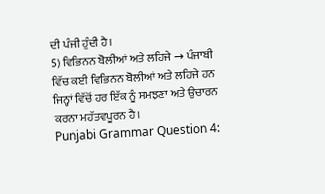ਦੀ ਪੰਜੀ ਹੁੰਦੀ ਹੈ।
5) ਵਿਭਿਨਨ ਬੋਲੀਆਂ ਅਤੇ ਲਹਿਜੇ → ਪੰਜਾਬੀ ਵਿੱਚ ਕਈ ਵਿਭਿਨਨ ਬੋਲੀਆਂ ਅਤੇ ਲਹਿਜੇ ਹਨ ਜਿਨ੍ਹਾਂ ਵਿੱਚੋਂ ਹਰ ਇੱਕ ਨੂੰ ਸਮਝਣਾ ਅਤੇ ਉਚਾਰਨ ਕਰਨਾ ਮਹੱਤਵਪੂਰਨ ਹੈ।
Punjabi Grammar Question 4: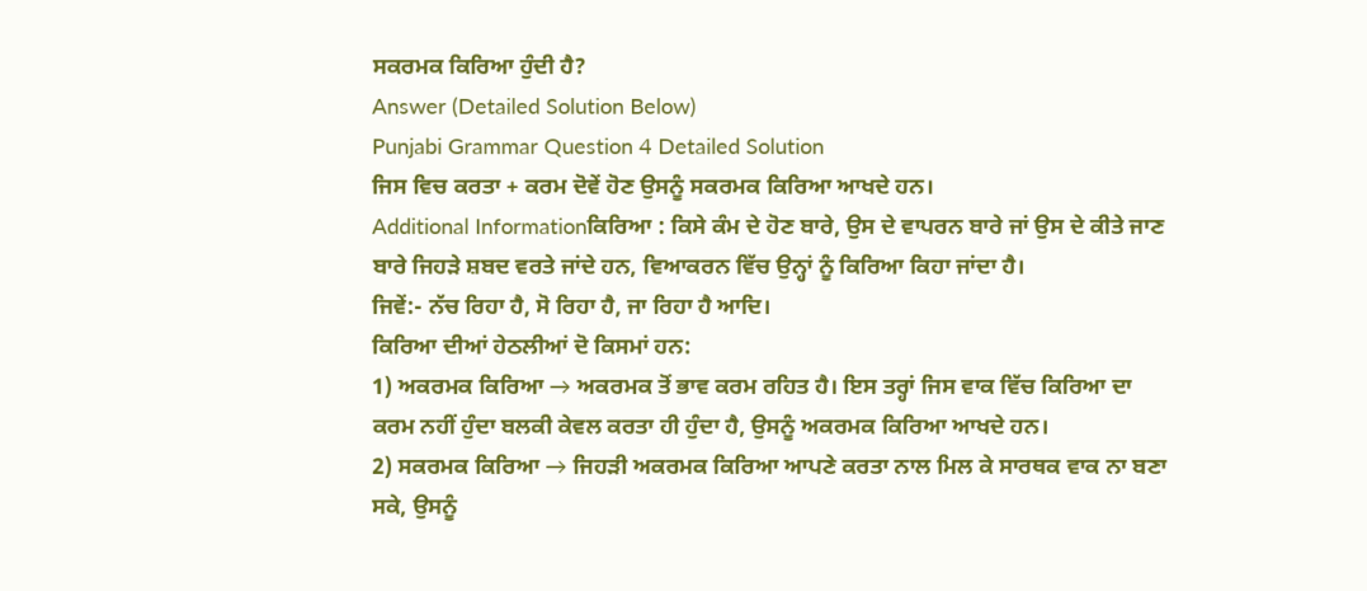ਸਕਰਮਕ ਕਿਰਿਆ ਹੁੰਦੀ ਹੈ?
Answer (Detailed Solution Below)
Punjabi Grammar Question 4 Detailed Solution
ਜਿਸ ਵਿਚ ਕਰਤਾ + ਕਰਮ ਦੋਵੇਂ ਹੋਣ ਉਸਨੂੰ ਸਕਰਮਕ ਕਿਰਿਆ ਆਖਦੇ ਹਨ।
Additional Informationਕਿਰਿਆ : ਕਿਸੇ ਕੰਮ ਦੇ ਹੋਣ ਬਾਰੇ, ਉਸ ਦੇ ਵਾਪਰਨ ਬਾਰੇ ਜਾਂ ਉਸ ਦੇ ਕੀਤੇ ਜਾਣ ਬਾਰੇ ਜਿਹੜੇ ਸ਼ਬਦ ਵਰਤੇ ਜਾਂਦੇ ਹਨ, ਵਿਆਕਰਨ ਵਿੱਚ ਉਨ੍ਹਾਂ ਨੂੰ ਕਿਰਿਆ ਕਿਹਾ ਜਾਂਦਾ ਹੈ।
ਜਿਵੇਂ:- ਨੱਚ ਰਿਹਾ ਹੈ, ਸੋ ਰਿਹਾ ਹੈ, ਜਾ ਰਿਹਾ ਹੈ ਆਦਿ।
ਕਿਰਿਆ ਦੀਆਂ ਹੇਠਲੀਆਂ ਦੋ ਕਿਸਮਾਂ ਹਨ:
1) ਅਕਰਮਕ ਕਿਰਿਆ → ਅਕਰਮਕ ਤੋਂ ਭਾਵ ਕਰਮ ਰਹਿਤ ਹੈ। ਇਸ ਤਰ੍ਹਾਂ ਜਿਸ ਵਾਕ ਵਿੱਚ ਕਿਰਿਆ ਦਾ ਕਰਮ ਨਹੀਂ ਹੁੰਦਾ ਬਲਕੀ ਕੇਵਲ ਕਰਤਾ ਹੀ ਹੁੰਦਾ ਹੈ, ਉਸਨੂੰ ਅਕਰਮਕ ਕਿਰਿਆ ਆਖਦੇ ਹਨ।
2) ਸਕਰਮਕ ਕਿਰਿਆ → ਜਿਹੜੀ ਅਕਰਮਕ ਕਿਰਿਆ ਆਪਣੇ ਕਰਤਾ ਨਾਲ ਮਿਲ ਕੇ ਸਾਰਥਕ ਵਾਕ ਨਾ ਬਣਾ ਸਕੇ, ਉਸਨੂੰ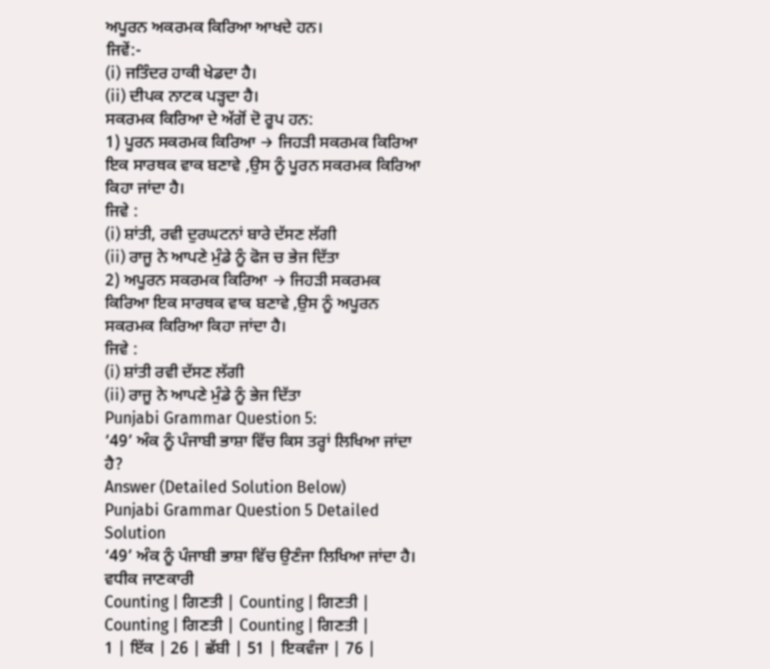ਅਪੂਰਨ ਅਕਰਮਕ ਕਿਰਿਆ ਆਖਦੇ ਹਨ।
ਜਿਵੇਂ:-
(i) ਜਤਿੰਦਰ ਹਾਕੀ ਖੇਡਦਾ ਹੈ।
(ii) ਦੀਪਕ ਨਾਟਕ ਪੜ੍ਹਦਾ ਹੈ।
ਸਕਰਮਕ ਕਿਰਿਆ ਦੇ ਅੱਗੋਂ ਦੋ ਰੂਪ ਹਨ:
1) ਪੂਰਨ ਸਕਰਮਕ ਕਿਰਿਆ → ਜਿਹੜੀ ਸਕਰਮਕ ਕਿਰਿਆ ਇਕ ਸਾਰਥਕ ਵਾਕ ਬਣਾਵੇ ,ਉਸ ਨੂੰ ਪੂਰਨ ਸਕਰਮਕ ਕਿਰਿਆ ਕਿਹਾ ਜਾਂਦਾ ਹੈ।
ਜਿਵੇ :
(i) ਸ਼ਾਂਤੀ, ਰਵੀ ਦੁਰਘਟਨਾਂ ਬਾਰੇ ਦੱਸਣ ਲੱਗੀ
(ii) ਰਾਜੂ ਨੇ ਆਪਣੇ ਮੁੰਡੇ ਨੂੰ ਫੋਜ ਚ ਭੇਜ ਦਿੱਤਾ
2) ਅਪੂਰਨ ਸਕਰਮਕ ਕਿਰਿਆ → ਜਿਹੜੀ ਸਕਰਮਕ ਕਿਰਿਆ ਇਕ ਸਾਰਥਕ ਵਾਕ ਬਣਾਵੇ ,ਉਸ ਨੂੰ ਅਪੂਰਨ ਸਕਰਮਕ ਕਿਰਿਆ ਕਿਹਾ ਜਾਂਦਾ ਹੈ।
ਜਿਵੇ :
(i) ਸ਼ਾਂਤੀ ਰਵੀ ਦੱਸਣ ਲੱਗੀ
(ii) ਰਾਜੂ ਨੇ ਆਪਣੇ ਮੁੰਡੇ ਨੂੰ ਭੇਜ ਦਿੱਤਾ
Punjabi Grammar Question 5:
‘49’ ਅੰਕ ਨੂੰ ਪੰਜਾਬੀ ਭਾਸ਼ਾ ਵਿੱਚ ਕਿਸ ਤਰ੍ਹਾਂ ਲਿਖਿਆ ਜਾਂਦਾ ਹੈ?
Answer (Detailed Solution Below)
Punjabi Grammar Question 5 Detailed Solution
‘49’ ਅੰਕ ਨੂੰ ਪੰਜਾਬੀ ਭਾਸ਼ਾ ਵਿੱਚ ਉਣੰਜਾ ਲਿਖਿਆ ਜਾਂਦਾ ਹੈ।
ਵਧੀਕ ਜਾਣਕਾਰੀ
Counting | ਗਿਣਤੀ | Counting | ਗਿਣਤੀ | Counting | ਗਿਣਤੀ | Counting | ਗਿਣਤੀ |
1 | ਇੱਕ | 26 | ਛੱਬੀ | 51 | ਇਕਵੰਜਾ | 76 |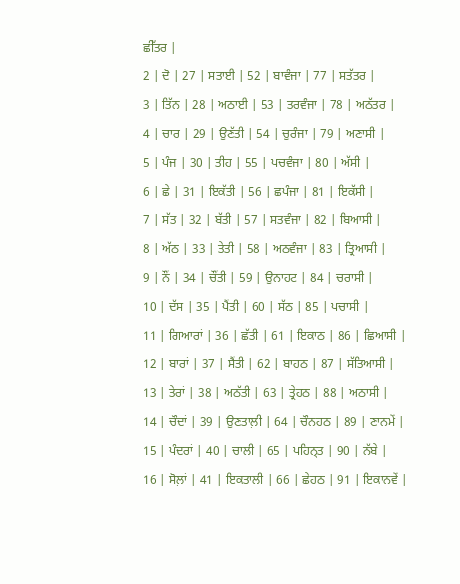ਛੀੱਤਰ |
2 | ਦੋ | 27 | ਸਤਾਈ | 52 | ਬਾਵੰਜਾ | 77 | ਸਤੱਤਰ |
3 | ਤਿੱਨ | 28 | ਅਠਾਈ | 53 | ਤਰਵੰਜਾ | 78 | ਅਠੱਤਰ |
4 | ਚਾਰ | 29 | ਉਣੱਤੀ | 54 | ਚੁਰੰਜਾ | 79 | ਅਣਾਸੀ |
5 | ਪੰਜ | 30 | ਤੀਹ | 55 | ਪਚਵੰਜਾ | 80 | ਅੱਸੀ |
6 | ਛੇ | 31 | ਇਕੱਤੀ | 56 | ਛਪੰਜਾ | 81 | ਇਕੱਸੀ |
7 | ਸੱਤ | 32 | ਬੱਤੀ | 57 | ਸਤਵੰਜਾ | 82 | ਬਿਆਸੀ |
8 | ਅੱਠ | 33 | ਤੇਤੀ | 58 | ਅਠਵੰਜਾ | 83 | ਤ੍ਰਿਆਸੀ |
9 | ਨੌਂ | 34 | ਚੌਂਤੀ | 59 | ਉਨਾਹਟ | 84 | ਚਰਾਸੀ |
10 | ਦੱਸ | 35 | ਪੈਂਤੀ | 60 | ਸੱਠ | 85 | ਪਚਾਸੀ |
11 | ਗਿਆਰਾਂ | 36 | ਛੱਤੀ | 61 | ਇਕਾਠ | 86 | ਛਿਆਸੀ |
12 | ਬਾਰਾਂ | 37 | ਸੈਂਤੀ | 62 | ਬਾਹਠ | 87 | ਸੱਤਿਆਸੀ |
13 | ਤੇਰਾਂ | 38 | ਅਠੱਤੀ | 63 | ਤ੍ਰੇਹਠ | 88 | ਅਠਾਸੀ |
14 | ਚੌਦਾਂ | 39 | ਉਣਤਾਲ਼ੀ | 64 | ਚੌਨਹਠ | 89 | ਣਾਨਮੇਂ |
15 | ਪੰਦਰਾਂ | 40 | ਚਾਲੀ | 65 | ਪਹਿਨ੍ਤ | 90 | ਨੱਬੇ |
16 | ਸੋਲ਼ਾਂ | 41 | ਇਕਤਾਲੀ | 66 | ਛੇਹਠ | 91 | ਇਕਾਨਵੇਂ |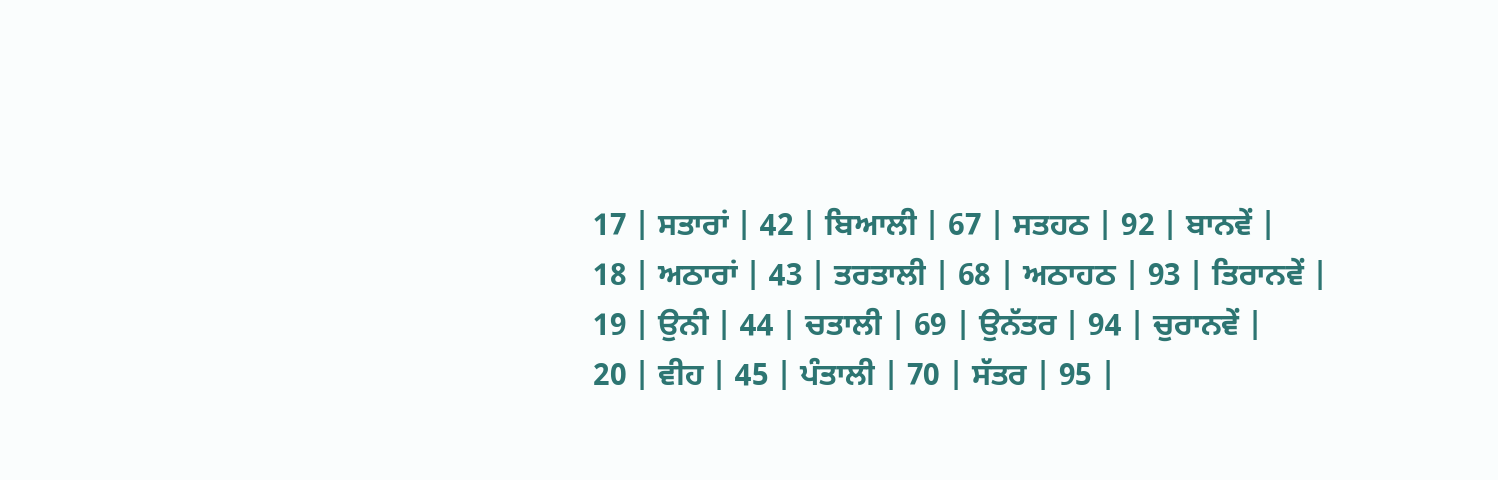17 | ਸਤਾਰਾਂ | 42 | ਬਿਆਲੀ | 67 | ਸਤਹਠ | 92 | ਬਾਨਵੇਂ |
18 | ਅਠਾਰਾਂ | 43 | ਤਰਤਾਲੀ | 68 | ਅਠਾਹਠ | 93 | ਤਿਰਾਨਵੇਂ |
19 | ਉਨੀ | 44 | ਚਤਾਲੀ | 69 | ਉਨੱਤਰ | 94 | ਚੁਰਾਨਵੇਂ |
20 | ਵੀਹ | 45 | ਪੰਤਾਲੀ | 70 | ਸੱਤਰ | 95 |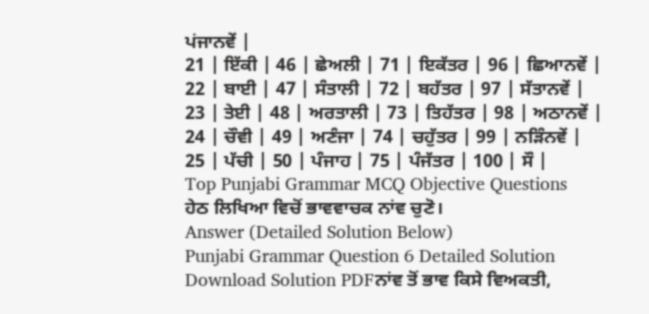ਪਂਜਾਨਵੇਂ |
21 | ਇੱਕੀ | 46 | ਛੇਅਲੀ | 71 | ਇਕੱਤਰ | 96 | ਛਿਆਨਵੇਂ |
22 | ਬਾਈ | 47 | ਸੰਤਾਲੀ | 72 | ਬਹੱਤਰ | 97 | ਸੱਤਾਨਵੇਂ |
23 | ਤੇਈ | 48 | ਅਰਤਾਲੀ | 73 | ਤਿਹੱਤਰ | 98 | ਅਠਾਨਵੇਂ |
24 | ਚੌਵੀ | 49 | ਅਣੰਜਾ | 74 | ਚਹੁੱਤਰ | 99 | ਨੜਿੰਨਵੇਂ |
25 | ਪੱਚੀ | 50 | ਪੰਜਾਹ | 75 | ਪੰਜੱਤਰ | 100 | ਸੌ |
Top Punjabi Grammar MCQ Objective Questions
ਹੇਠ ਲਿਖਿਆ ਵਿਚੋਂ ਭਾਵਵਾਚਕ ਨਾਂਵ ਚੁਣੋ।
Answer (Detailed Solution Below)
Punjabi Grammar Question 6 Detailed Solution
Download Solution PDFਨਾਂਵ ਤੋਂ ਭਾਵ ਕਿਸੇ ਵਿਅਕਤੀ,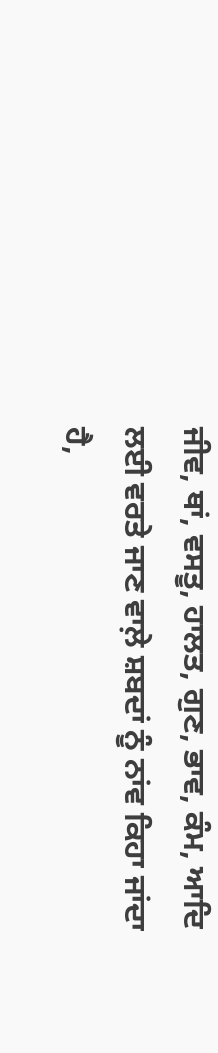ਜੀਵ, ਥਾਂ, ਵਸਤੂ, ਹਾਲਤ, ਗੁਣ, ਭਾਵ, ਕੰਮ, ਆਦਿ ਲਈ ਵਰਤੇ ਜਾਣ ਵਾਲ਼ੇ ਸ਼ਬਦਾਂ ਨੂੰ ਨਾਂਵ ਕਿਹਾ ਜਾਂਦਾ ਹੈ,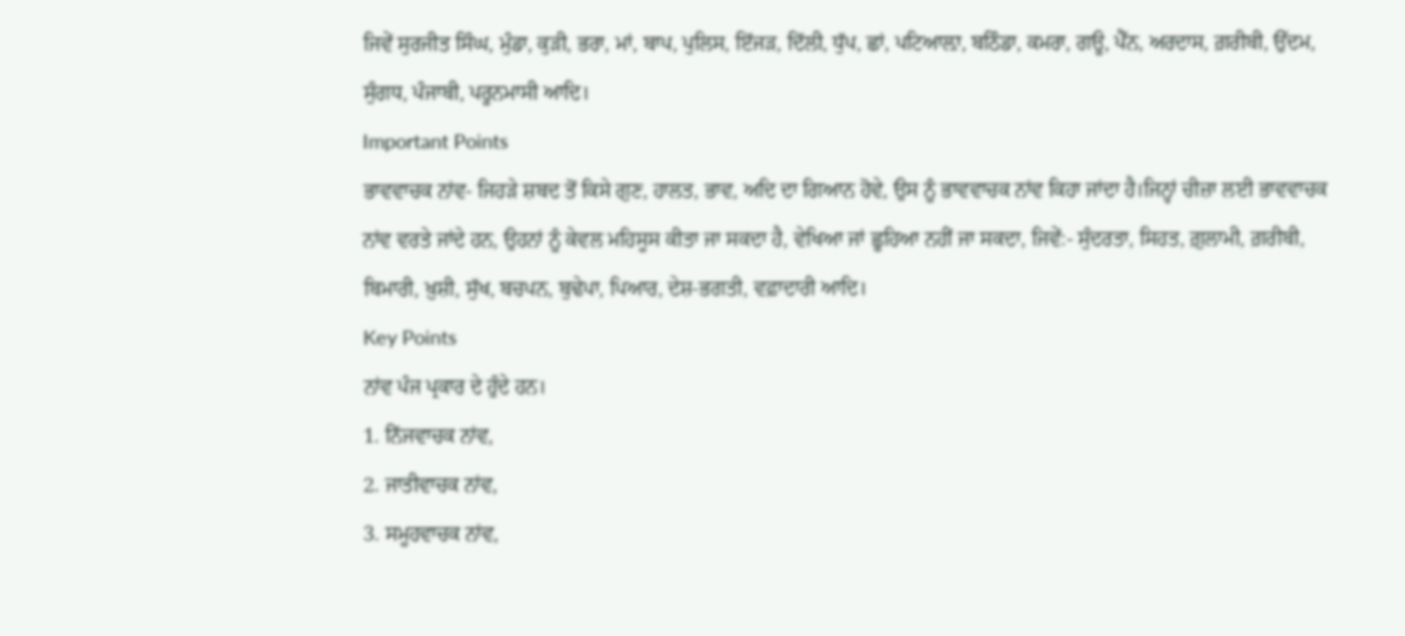ਜਿਵੇਂ ਸੁਰਜੀਤ ਸਿੰਘ, ਮੁੰਡਾ, ਕੁੜੀ, ਭਰਾ, ਮਾਂ, ਬਾਪ, ਪੁਲਿਸ, ਇੱਜੜ, ਦਿੱਲੀ, ਧੁੱਪ, ਛਾਂ, ਪਟਿਆਲ਼ਾ, ਬਠਿੰਡਾ, ਕਮਰਾ, ਗਊ, ਪੈੱਨ, ਅਰਦਾਸ, ਗ਼ਰੀਬੀ, ਉੱਦਮ, ਸੁੰਗਧ, ਪੰਜਾਬੀ, ਪਰੂਨਮਾਸੀ ਆਦਿ।
Important Points
ਭਾਵਵਾਚਕ ਨਾਂਵ- ਜਿਹੜੇ ਸ਼ਬਦ ਤੋਂ ਕਿਸੇ ਗੁਣ, ਹਾਲਤ, ਭਾਵ, ਅਦਿ ਦਾ ਗਿਆਨ ਹੋਵੇ, ਉਸ ਨੂੰ ਭਾਵਵਾਚਕ ਨਾਂਵ ਕਿਹਾ ਜਾਂਦਾ ਹੈ।ਜਿਨ੍ਹਾਂ ਚੀਜ਼ਾ ਲਈ ਭਾਵਵਾਚਕ ਨਾਂਵ ਵਰਤੇ ਜਾਂਦੇ ਹਨ, ਉਹਨਾਂ ਨੂੰ ਕੇਵਲ ਮਹਿਸੂਸ ਕੀਤਾ ਜਾ ਸਕਦਾ ਹੈ, ਵੇਖਿਆ ਜਾਂ ਛੂਹਿਆ ਨਹੀਂ ਜਾ ਸਕਦਾ, ਜਿਵੇਂ:- ਸੁੰਦਰਤਾ, ਸਿਹਤ, ਗ਼ੁਲਾਮੀ, ਗ਼ਰੀਬੀ, ਬਿਮਾਰੀ, ਖ਼ੁਸ਼ੀ, ਸੁੱਖ, ਬਚਪਨ, ਬੁਢੇਪਾ, ਪਿਆਰ, ਦੇਸ਼-ਭਗਤੀ, ਵਫ਼ਾਦਾਰੀ ਆਦਿ।
Key Points
ਨਾਂਵ ਪੰਜ ਪ੍ਰਕਾਰ ਦੇ ਹੁੰਦੇ ਹਨ।
1. ਨਿੱਜਵਾਚਕ ਨਾਂਵ,
2. ਜਾਤੀਵਾਚਕ ਨਾਂਵ,
3. ਸਮੂਹਵਾਚਕ ਨਾਂਵ,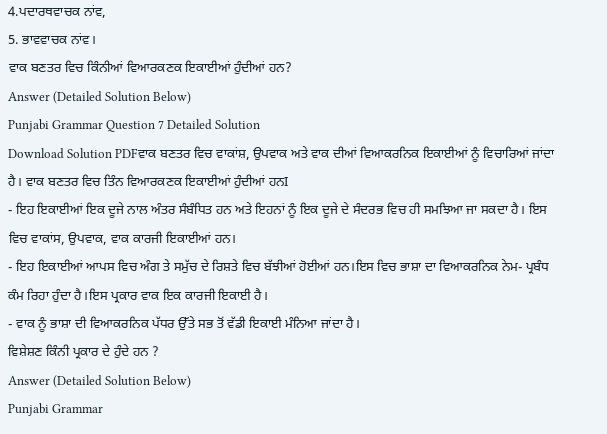4.ਪਦਾਰਥਵਾਚਕ ਨਾਂਵ,
5. ਭਾਵਵਾਚਕ ਨਾਂਵ।
ਵਾਕ ਬਣਤਰ ਵਿਚ ਕਿੰਨੀਆਂ ਵਿਆਰਕਣਕ ਇਕਾਈਆਂ ਹੁੰਦੀਆਂ ਹਨ?
Answer (Detailed Solution Below)
Punjabi Grammar Question 7 Detailed Solution
Download Solution PDFਵਾਕ ਬਣਤਰ ਵਿਚ ਵਾਕਾਂਸ਼, ਉਪਵਾਕ ਅਤੇ ਵਾਕ ਦੀਆਂ ਵਿਆਕਰਨਿਕ ਇਕਾਈਆਂ ਨੂੰ ਵਿਚਾਰਿਆਂ ਜਾਂਦਾ ਹੈ। ਵਾਕ ਬਣਤਰ ਵਿਚ ਤਿੰਨ ਵਿਆਰਕਣਕ ਇਕਾਈਆਂ ਹੁੰਦੀਆਂ ਹਨI
- ਇਹ ਇਕਾਈਆਂ ਇਕ ਦੂਜੇ ਨਾਲ ਅੰਤਰ ਸੰਬੰਧਿਤ ਹਨ ਅਤੇ ਇਹਨਾਂ ਨੂੰ ਇਕ ਦੂਜੇ ਦੇ ਸੰਦਰਭ ਵਿਚ ਹੀ ਸਮਝਿਆ ਜਾ ਸਕਦਾ ਹੈ। ਇਸ ਵਿਚ ਵਾਕਾਂਸ, ਉਪਵਾਕ, ਵਾਕ ਕਾਰਜੀ ਇਕਾਈਆਂ ਹਨ।
- ਇਹ ਇਕਾਈਆਂ ਆਪਸ ਵਿਚ ਅੰਗ ਤੇ ਸਮੁੱਚ ਦੇ ਰਿਸ਼ਤੇ ਵਿਚ ਬੱਝੀਆਂ ਹੋਈਆਂ ਹਨ।ਇਸ ਵਿਚ ਭਾਸ਼ਾ ਦਾ ਵਿਆਕਰਨਿਕ ਨੇਮ- ਪ੍ਰਬੰਧ ਕੰਮ ਰਿਹਾ ਹੁੰਦਾ ਹੈ।ਇਸ ਪ੍ਰਕਾਰ ਵਾਕ ਇਕ ਕਾਰਜੀ ਇਕਾਈ ਹੈ।
- ਵਾਕ ਨੂੰ ਭਾਸ਼ਾ ਦੀ ਵਿਆਕਰਨਿਕ ਪੱਧਰ ਉੱਤੇ ਸਭ ਤੋਂ ਵੱਡੀ ਇਕਾਈ ਮੰਨਿਆ ਜਾਂਦਾ ਹੈ।
ਵਿਸ਼ੇਸ਼ਣ ਕਿੰਨੀ ਪ੍ਰਕਾਰ ਦੇ ਹੁੰਦੇ ਹਨ ?
Answer (Detailed Solution Below)
Punjabi Grammar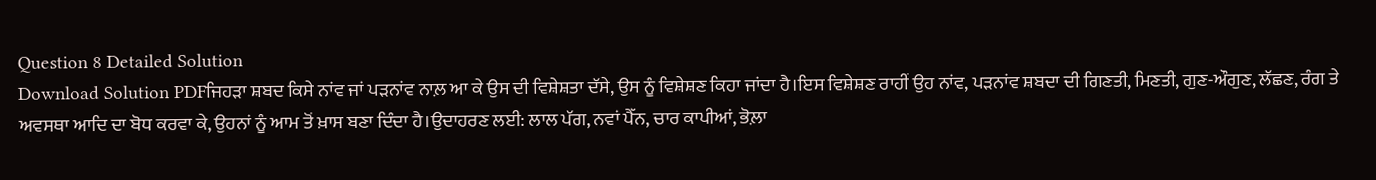Question 8 Detailed Solution
Download Solution PDFਜਿਹੜਾ ਸ਼ਬਦ ਕਿਸੇ ਨਾਂਵ ਜਾਂ ਪੜਨਾਂਵ ਨਾਲ਼ ਆ ਕੇ ਉਸ ਦੀ ਵਿਸ਼ੇਸ਼ਤਾ ਦੱਸੇ, ਉਸ ਨੂੰ ਵਿਸ਼ੇਸ਼ਣ ਕਿਹਾ ਜਾਂਦਾ ਹੈ।ਇਸ ਵਿਸ਼ੇਸ਼ਣ ਰਾਹੀਂ ਉਹ ਨਾਂਵ, ਪੜਨਾਂਵ ਸ਼ਬਦਾ ਦੀ ਗਿਣਤੀ, ਮਿਣਤੀ, ਗੁਣ-ਔਗੁਣ, ਲੱਛਣ, ਰੰਗ ਤੇ ਅਵਸਥਾ ਆਦਿ ਦਾ ਬੋਧ ਕਰਵਾ ਕੇ, ਉਹਨਾਂ ਨੂੰ ਆਮ ਤੋਂ ਖ਼ਾਸ ਬਣਾ ਦਿੰਦਾ ਹੈ।ਉਦਾਹਰਣ ਲਈ: ਲਾਲ ਪੱਗ, ਨਵਾਂ ਪੈੱਨ, ਚਾਰ ਕਾਪੀਆਂ, ਭੋਲ਼ਾ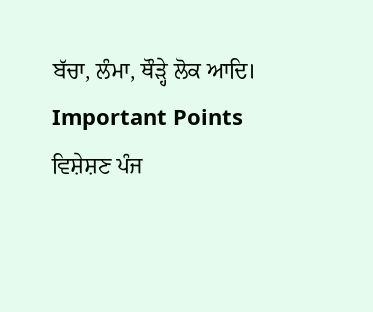ਬੱਚਾ, ਲੰਮਾ, ਥੌੜ੍ਹੇ ਲੋਕ ਆਦਿ।
Important Points
ਵਿਸ਼ੇਸ਼ਣ ਪੰਜ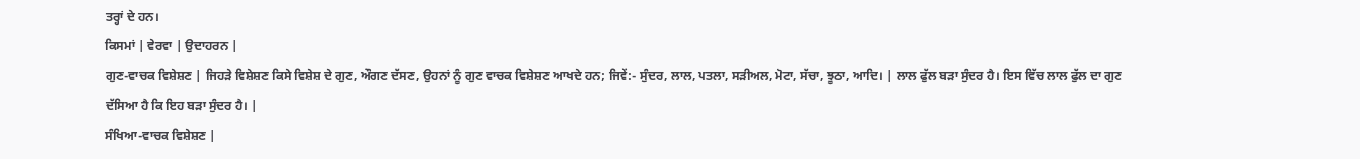ਤਰ੍ਹਾਂ ਦੇ ਹਨ।
ਕਿਸਮਾਂ | ਵੇਰਵਾ | ਉਦਾਹਰਨ |
ਗੁਣ-ਵਾਚਕ ਵਿਸ਼ੇਸ਼ਣ | ਜਿਹੜੇ ਵਿਸ਼ੇਸ਼ਣ ਕਿਸੇ ਵਿਸ਼ੇਸ਼ ਦੇ ਗੁਣ, ਔਗਣ ਦੱਸਣ, ਉਹਨਾਂ ਨੂੰ ਗੁਣ ਵਾਚਕ ਵਿਸ਼ੇਸ਼ਣ ਆਖਦੇ ਹਨ; ਜਿਵੇਂ:- ਸੁੰਦਰ, ਲਾਲ, ਪਤਲਾ, ਸੜੀਅਲ, ਮੋਟਾ, ਸੱਚਾ, ਝੂਠਾ, ਆਦਿ। | ਲਾਲ ਫੁੱਲ ਬੜਾ ਸੁੰਦਰ ਹੈ। ਇਸ ਵਿੱਚ ਲਾਲ ਫੁੱਲ ਦਾ ਗੁਣ ਦੱਸਿਆ ਹੈ ਕਿ ਇਹ ਬੜਾ ਸੁੰਦਰ ਹੈ। |
ਸੰਖਿਆ-ਵਾਚਕ ਵਿਸ਼ੇਸ਼ਣ |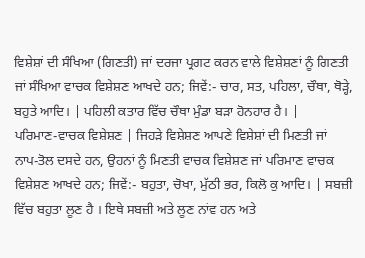ਵਿਸ਼ੇਸ਼ਾਂ ਦੀ ਸੰਖਿਆ (ਗਿਣਤੀ) ਜਾਂ ਦਰਜਾ ਪ੍ਰਗਟ ਕਰਨ ਵਾਲੇ ਵਿਸ਼ੇਸ਼ਣਾਂ ਨੂੰ ਗਿਣਤੀ ਜਾਂ ਸੰਖਿਆ ਵਾਚਕ ਵਿਸ਼ੇਸ਼ਣ ਆਖਦੇ ਹਨ; ਜਿਵੇਂ:- ਚਾਰ, ਸਤ, ਪਹਿਲਾ, ਚੌਥਾ, ਥੋੜ੍ਹੇ, ਬਹੁਤੇ ਆਦਿ। | ਪਹਿਲੀ ਕਤਾਰ ਵਿੱਚ ਚੌਥਾ ਮੁੰਡਾ ਬੜਾ ਹੋਨਹਾਰ ਹੈ। |
ਪਰਿਮਾਣ-ਵਾਚਕ ਵਿਸ਼ੇਸ਼ਣ | ਜਿਹੜੇ ਵਿਸ਼ੇਸ਼ਣ ਆਪਣੇ ਵਿਸ਼ੇਸ਼ਾਂ ਦੀ ਮਿਣਤੀ ਜਾਂ ਨਾਪ-ਤੋਲ ਦਸਦੇ ਹਨ, ਉਹਨਾਂ ਨੂੰ ਮਿਣਤੀ ਵਾਚਕ ਵਿਸ਼ੇਸ਼ਣ ਜਾਂ ਪਰਿਮਾਣ ਵਾਚਕ ਵਿਸ਼ੇਸ਼ਣ ਆਖਦੇ ਹਨ; ਜਿਵੇਂ:- ਬਹੁਤਾ, ਚੋਖਾ, ਮੁੱਠੀ ਭਰ, ਕਿਲੋ ਕੁ ਆਦਿ। | ਸਬਜ਼ੀ ਵਿੱਚ ਬਹੁਤਾ ਲੂਣ ਹੈ । ਇਥੇ ਸਬਜ਼ੀ ਅਤੇ ਲੂਣ ਨਾਂਵ ਹਨ ਅਤੇ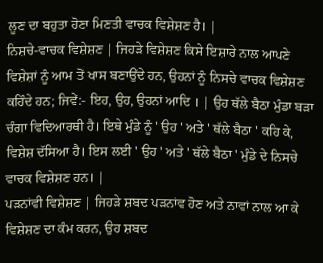ਲੂਣ ਦਾ ਬਹੁਤਾ ਹੋਣਾ ਮਿਣਤੀ ਵਾਚਕ ਵਿਸ਼ੇਸ਼ਣ ਹੈ। |
ਨਿਸ਼ਚੇ-ਵਾਚਕ ਵਿਸ਼ੇਸ਼ਣ | ਜਿਹੜੇ ਵਿਸ਼ੇਸ਼ਣ ਕਿਸੇ ਇਸ਼ਾਰੇ ਨਾਲ ਆਪਣੇ ਵਿਸ਼ੇਸ਼ਾਂ ਨੂੰ ਆਮ ਤੋਂ ਖਾਸ ਬਣਾਉਂਦੇ ਹਨ, ਉਹਨਾਂ ਨੂੰ ਨਿਸਚੇ ਵਾਚਕ ਵਿਸ਼ੇਸ਼ਣ ਕਹਿੰਦੇ ਹਨ; ਜਿਵੇਂ:- ਇਹ, ਉਹ, ਉਹਨਾਂ ਆਦਿ । | ਉਹ ਥੱਲੇ ਬੈਠਾ ਮੁੰਡਾ ਬੜਾ ਚੰਗਾ ਵਿਦਿਆਰਥੀ ਹੈ। ਇਥੇ ਮੁੰਡੇ ਨੂੰ ' ਉਹ ' ਅਤੇ ' ਥੱਲੇ ਬੈਠਾ ' ਕਹਿ ਕੇ, ਵਿਸ਼ੇਸ਼ ਦੱਸਿਆ ਹੈ। ਇਸ ਲਈ ' ਉਹ ' ਅਤੇ ' ਥੱਲੇ ਬੈਠਾ ' ਮੁੰਡੇ ਦੇ ਨਿਸਚੇ ਵਾਚਕ ਵਿਸ਼ੇਸ਼ਣ ਹਨ। |
ਪੜਨਾਂਵੀ ਵਿਸ਼ੇਸ਼ਣ | ਜਿਹੜੇ ਸ਼ਬਦ ਪੜਨਾਂਵ ਹੋਣ ਅਤੇ ਨਾਵਾਂ ਨਾਲ ਆ ਕੇ ਵਿਸ਼ੇਸ਼ਣ ਦਾ ਕੰਮ ਕਰਨ, ਉਹ ਸ਼ਬਦ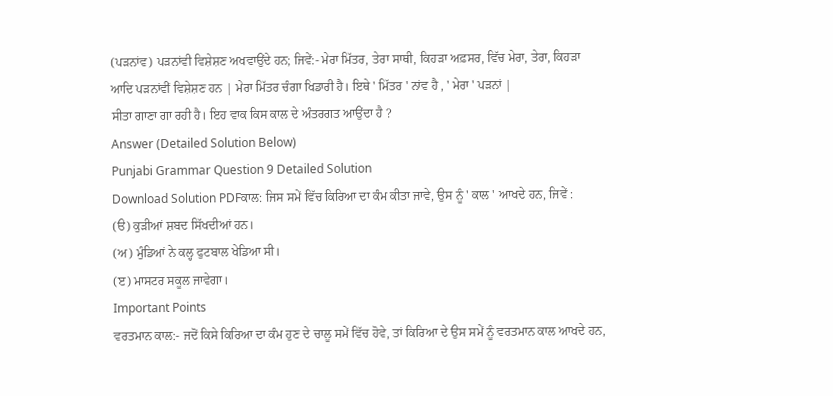(ਪੜਨਾਂਵ) ਪੜਨਾਂਵੀ ਵਿਸ਼ੇਸ਼ਣ ਅਖਵਾਉਂਦੇ ਹਨ; ਜਿਵੇਂ:- ਮੇਰਾ ਮਿੱਤਰ, ਤੇਰਾ ਸਾਥੀ, ਕਿਹੜਾ ਅਫ਼ਸਰ, ਵਿੱਚ ਮੇਰਾ, ਤੇਰਾ, ਕਿਹੜਾ ਆਦਿ ਪੜਨਾਂਵੀਂ ਵਿਸ਼ੇਸ਼ਣ ਹਨ | ਮੇਰਾ ਮਿੱਤਰ ਚੰਗਾ ਖਿਡਾਰੀ ਹੈ। ਇਥੇ ' ਮਿੱਤਰ ' ਨਾਂਵ ਹੈ , ' ਮੇਰਾ ' ਪੜਨਾਂ |
ਸੀਤਾ ਗਾਣਾ ਗਾ ਰਹੀ ਹੈ। ਇਹ ਵਾਕ ਕਿਸ ਕਾਲ ਦੇ ਅੰਤਰਗਤ ਆਉਂਦਾ ਹੈ ?
Answer (Detailed Solution Below)
Punjabi Grammar Question 9 Detailed Solution
Download Solution PDFਕਾਲ: ਜਿਸ ਸਮੇਂ ਵਿੱਚ ਕਿਰਿਆ ਦਾ ਕੰਮ ਕੀਤਾ ਜਾਵੇ, ਉਸ ਨੂੰ ' ਕਾਲ ' ਆਖਦੇ ਹਨ, ਜਿਵੇਂ :
(ੳ) ਕੁੜੀਆਂ ਸ਼ਬਦ ਸਿੱਖਦੀਆਂ ਹਨ।
(ਅ) ਮੁੰਡਿਆਂ ਨੇ ਕਲ੍ਹ ਫੁਟਬਾਲ ਖੇਡਿਆ ਸੀ।
(ੲ) ਮਾਸਟਰ ਸਕੂਲ ਜਾਵੇਗਾ।
Important Points
ਵਰਤਮਾਨ ਕਾਲ:- ਜਦੋਂ ਕਿਸੇ ਕਿਰਿਆ ਦਾ ਕੰਮ ਹੁਣ ਦੇ ਚਾਲੂ ਸਮੇਂ ਵਿੱਚ ਹੋਵੇ, ਤਾਂ ਕਿਰਿਆ ਦੇ ਉਸ ਸਮੇਂ ਨੂੰ ਵਰਤਮਾਨ ਕਾਲ ਆਖਦੇ ਹਨ,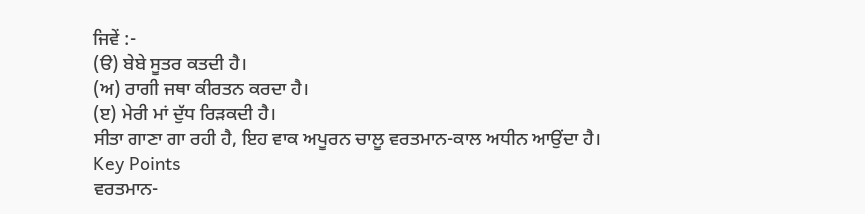ਜਿਵੇਂ :-
(ੳ) ਬੇਬੇ ਸੂਤਰ ਕਤਦੀ ਹੈ।
(ਅ) ਰਾਗੀ ਜਥਾ ਕੀਰਤਨ ਕਰਦਾ ਹੈ।
(ੲ) ਮੇਰੀ ਮਾਂ ਦੁੱਧ ਰਿੜਕਦੀ ਹੈ।
ਸੀਤਾ ਗਾਣਾ ਗਾ ਰਹੀ ਹੈ, ਇਹ ਵਾਕ ਅਪੂਰਨ ਚਾਲੂ ਵਰਤਮਾਨ-ਕਾਲ ਅਧੀਨ ਆਉਂਦਾ ਹੈ।
Key Points
ਵਰਤਮਾਨ-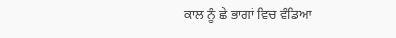ਕਾਲ ਨੂੰ ਛੇ ਭਾਗਾਂ ਵਿਚ ਵੰਡਿਆ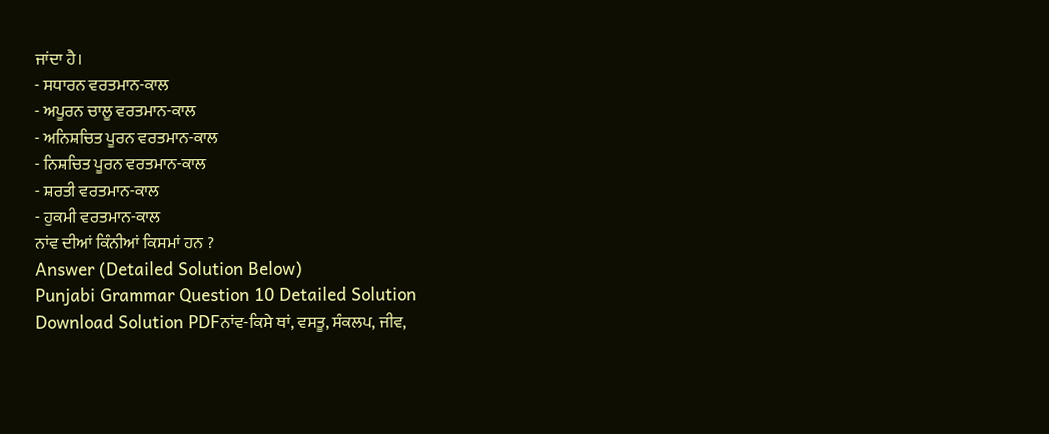ਜਾਂਦਾ ਹੈ।
- ਸਧਾਰਨ ਵਰਤਮਾਨ-ਕਾਲ
- ਅਪੂਰਨ ਚਾਲੂ ਵਰਤਮਾਨ-ਕਾਲ
- ਅਨਿਸ਼ਚਿਤ ਪੂਰਨ ਵਰਤਮਾਨ-ਕਾਲ
- ਨਿਸ਼ਚਿਤ ਪੂਰਨ ਵਰਤਮਾਨ-ਕਾਲ
- ਸ਼ਰਤੀ ਵਰਤਮਾਨ-ਕਾਲ
- ਹੁਕਮੀ ਵਰਤਮਾਨ-ਕਾਲ
ਨਾਂਵ ਦੀਆਂ ਕਿੰਨੀਆਂ ਕਿਸਮਾਂ ਹਨ ?
Answer (Detailed Solution Below)
Punjabi Grammar Question 10 Detailed Solution
Download Solution PDFਨਾਂਵ-ਕਿਸੇ ਥਾਂ, ਵਸਤੂ, ਸੰਕਲਪ, ਜੀਵ,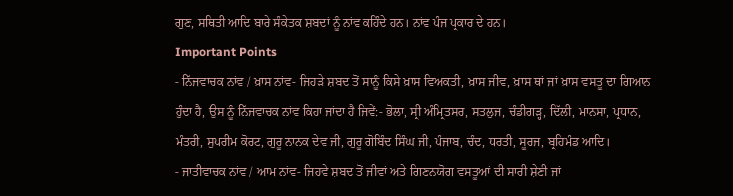ਗੁਣ, ਸਥਿਤੀ ਆਦਿ ਬਾਰੇ ਸੰਕੇਤਕ ਸ਼ਬਦਾਂ ਨੂੰ ਨਾਂਵ ਕਹਿੰਦੇ ਹਨ। ਨਾਂਵ ਪੰਜ ਪ੍ਰਕਾਰ ਦੇ ਹਨ।
Important Points
- ਨਿੱਜਵਾਚਕ ਨਾਂਵ / ਖ਼ਾਸ ਨਾਂਵ- ਜਿਹੜੇ ਸ਼ਬਦ ਤੋਂ ਸਾਨੂੰ ਕਿਸੇ ਖ਼ਾਸ ਵਿਅਕਤੀ, ਖ਼ਾਸ ਜੀਵ, ਖ਼ਾਸ ਥਾਂ ਜਾਂ ਖ਼ਾਸ ਵਸਤੂ ਦਾ ਗਿਆਨ ਹੁੰਦਾ ਹੈ, ਉਸ ਨੂੰ ਨਿੱਜਵਾਚਕ ਨਾਂਵ ਕਿਹਾ ਜਾਂਦਾ ਹੈ ਜਿਵੇਂ:- ਭੋਲਾ, ਸ੍ਰੀ ਅੰਮ੍ਰਿਤਸਰ, ਸਤਲੁਜ, ਚੰਡੀਗੜ੍ਹ, ਦਿੱਲੀ, ਮਾਨਸਾ, ਪ੍ਰਧਾਨ, ਮੰਤਰੀ, ਸੁਪਰੀਮ ਕੋਰਟ, ਗੁਰੂ ਨਾਨਕ ਦੇਵ ਜੀ, ਗੁਰੂ ਗੋਬਿੰਦ ਸਿੰਘ ਜੀ, ਪੰਜਾਬ, ਚੰਦ, ਧਰਤੀ, ਸੂਰਜ, ਬ੍ਰਹਿਮੰਡ ਆਦਿ।
- ਜਾਤੀਵਾਚਕ ਨਾਂਵ / ਆਮ ਨਾਂਵ- ਜਿਹਵੇ ਸ਼ਬਦ ਤੋਂ ਜੀਵਾਂ ਅਤੇ ਗਿਣਨਯੋਗ ਵਸਤੂਆਂ ਦੀ ਸਾਰੀ ਸ਼ੇਣੀ ਜਾਂ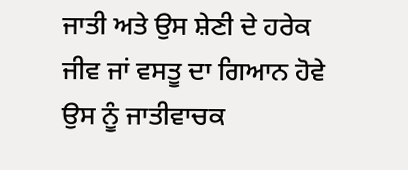ਜਾਤੀ ਅਤੇ ਉਸ ਸ਼ੇਣੀ ਦੇ ਹਰੇਕ ਜੀਵ ਜਾਂ ਵਸਤੂ ਦਾ ਗਿਆਨ ਹੋਵੇ ਉਸ ਨੂੰ ਜਾਤੀਵਾਚਕ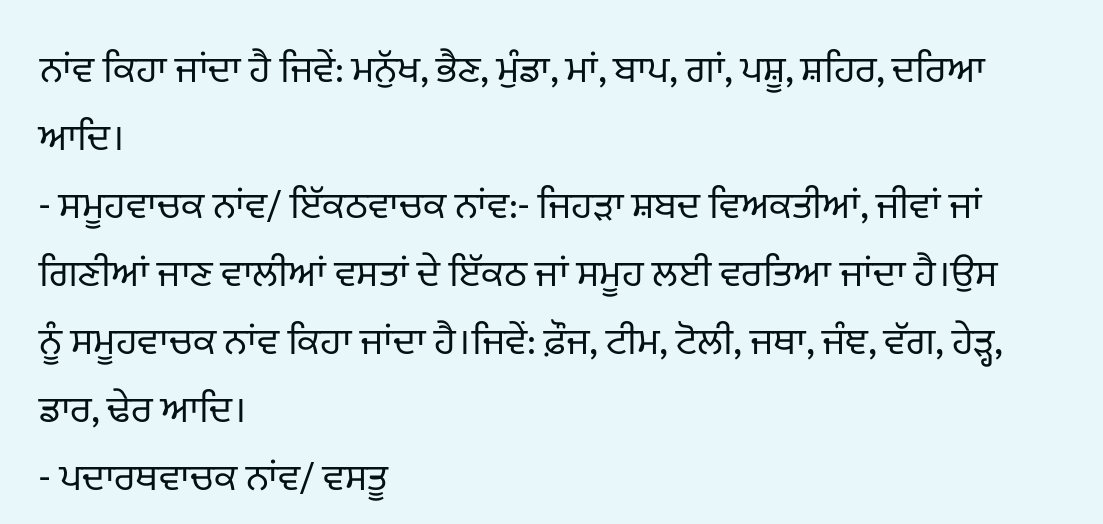ਨਾਂਵ ਕਿਹਾ ਜਾਂਦਾ ਹੈ ਜਿਵੇਂ: ਮਨੁੱਖ, ਭੈਣ, ਮੁੰਡਾ, ਮਾਂ, ਬਾਪ, ਗਾਂ, ਪਸ਼ੂ, ਸ਼ਹਿਰ, ਦਰਿਆ ਆਦਿ।
- ਸਮੂਹਵਾਚਕ ਨਾਂਵ/ ਇੱਕਠਵਾਚਕ ਨਾਂਵ:- ਜਿਹੜਾ ਸ਼ਬਦ ਵਿਅਕਤੀਆਂ, ਜੀਵਾਂ ਜਾਂ ਗਿਣੀਆਂ ਜਾਣ ਵਾਲੀਆਂ ਵਸਤਾਂ ਦੇ ਇੱਕਠ ਜਾਂ ਸਮੂਹ ਲਈ ਵਰਤਿਆ ਜਾਂਦਾ ਹੈ।ਉਸ ਨੂੰ ਸਮੂਹਵਾਚਕ ਨਾਂਵ ਕਿਹਾ ਜਾਂਦਾ ਹੈ।ਜਿਵੇਂ: ਫ਼ੌਜ, ਟੀਮ, ਟੋਲੀ, ਜਥਾ, ਜੰਞ, ਵੱਗ, ਹੇੜ੍ਹ, ਡਾਰ, ਢੇਰ ਆਦਿ।
- ਪਦਾਰਥਵਾਚਕ ਨਾਂਵ/ ਵਸਤੂ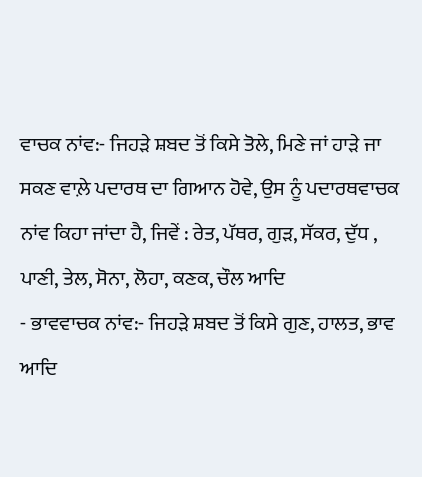ਵਾਚਕ ਨਾਂਵ:- ਜਿਹੜੇ ਸ਼ਬਦ ਤੋਂ ਕਿਸੇ ਤੋਲੇ, ਮਿਣੇ ਜਾਂ ਹਾੜੇ ਜਾ ਸਕਣ ਵਾਲ਼ੇ ਪਦਾਰਥ ਦਾ ਗਿਆਨ ਹੋਵੇ, ਉਸ ਨੂੰ ਪਦਾਰਥਵਾਚਕ ਨਾਂਵ ਕਿਹਾ ਜਾਂਦਾ ਹੈ, ਜਿਵੇਂ : ਰੇਤ, ਪੱਥਰ, ਗੁੜ, ਸੱਕਰ, ਦੁੱਧ , ਪਾਣੀ, ਤੇਲ, ਸੋਨਾ, ਲੋਹਾ, ਕਣਕ, ਚੌਲ ਆਦਿ
- ਭਾਵਵਾਚਕ ਨਾਂਵ:- ਜਿਹੜੇ ਸ਼ਬਦ ਤੋਂ ਕਿਸੇ ਗੁਣ, ਹਾਲਤ, ਭਾਵ ਆਦਿ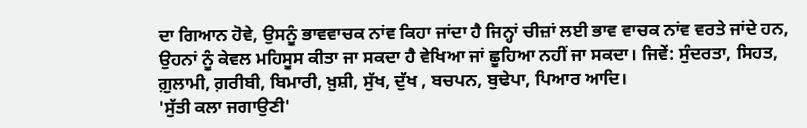ਦਾ ਗਿਆਨ ਹੋਵੇ, ਉਸਨੂੰ ਭਾਵਵਾਚਕ ਨਾਂਵ ਕਿਹਾ ਜਾਂਦਾ ਹੈ ਜਿਨ੍ਹਾਂ ਚੀਜ਼ਾਂ ਲਈ ਭਾਵ ਵਾਚਕ ਨਾਂਵ ਵਰਤੇ ਜਾਂਦੇ ਹਨ, ਉਹਨਾਂ ਨੂੰ ਕੇਵਲ ਮਹਿਸੂਸ ਕੀਤਾ ਜਾ ਸਕਦਾ ਹੈ ਵੇਖਿਆ ਜਾਂ ਛੂਹਿਆ ਨਹੀਂ ਜਾ ਸਕਦਾ। ਜਿਵੇਂ: ਸੁੰਦਰਤਾ, ਸਿਹਤ, ਗ਼ੁਲਾਮੀ, ਗ਼ਰੀਬੀ, ਬਿਮਾਰੀ, ਖ਼ੁਸ਼ੀ, ਸੁੱਖ, ਦੁੱਖ , ਬਚਪਨ, ਬੁਢੇਪਾ, ਪਿਆਰ ਆਦਿ।
'ਸੁੱਤੀ ਕਲਾ ਜਗਾਉਣੀ'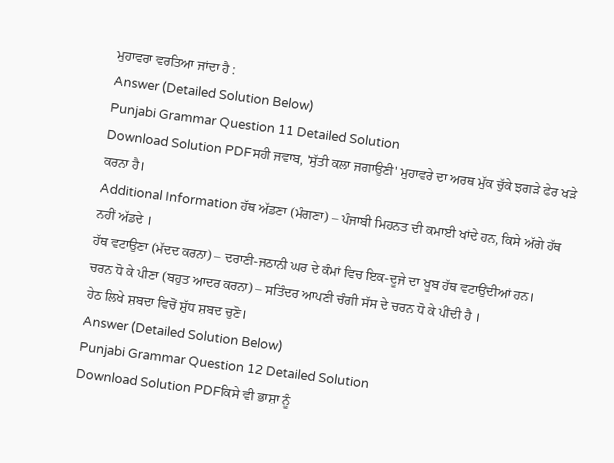ਮੁਹਾਵਰਾ ਵਰਤਿਆ ਜਾਂਦਾ ਹੈ :
Answer (Detailed Solution Below)
Punjabi Grammar Question 11 Detailed Solution
Download Solution PDFਸਹੀ ਜਵਾਬ, 'ਸੁੱਤੀ ਕਲਾ ਜਗਾਉਣੀ' ਮੁਹਾਵਰੇ ਦਾ ਅਰਥ ਮੁੱਕ ਚੁੱਕੇ ਝਗੜੇ ਫੇਰ ਖੜੇ ਕਰਨਾ ਹੈ।
Additional Information ਹੱਥ ਅੱਡਣਾ (ਮੰਗਣਾ) – ਪੰਜਾਬੀ ਮਿਹਨਤ ਦੀ ਕਮਾਈ ਖਾਂਦੇ ਹਨ, ਕਿਸੇ ਅੱਗੇ ਹੱਥ ਨਹੀਂ ਅੱਡਦੇ ।
ਹੱਥ ਵਟਾਉਣਾ (ਮੱਦਦ ਕਰਨਾ) – ਦਰਾਣੀ-ਜਠਾਨੀ ਘਰ ਦੇ ਕੰਮਾਂ ਵਿਚ ਇਕ-ਦੂਜੇ ਦਾ ਖੂਬ ਹੱਥ ਵਟਾਉਂਦੀਆਂ ਹਨ।
ਚਰਨ ਧੋ ਕੇ ਪੀਣਾ (ਬਹੁਤ ਆਦਰ ਕਰਨਾ) – ਸਤਿੰਦਰ ਆਪਣੀ ਚੰਗੀ ਸੱਸ ਦੇ ਚਰਨ ਧੋ ਕੇ ਪੀਂਦੀ ਹੈ ।
ਹੇਠ ਲਿਖੇ ਸ਼ਬਦਾ ਵਿਚੋਂ ਸ਼ੁੱਧ ਸ਼ਬਦ ਚੁਣੋ।
Answer (Detailed Solution Below)
Punjabi Grammar Question 12 Detailed Solution
Download Solution PDFਕਿਸੇ ਵੀ ਭਾਸ਼ਾ ਨੂੰ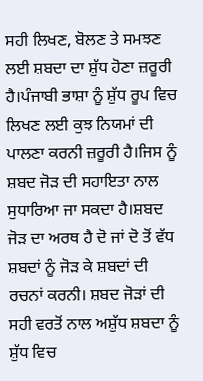ਸਹੀ ਲਿਖਣ, ਬੋਲਣ ਤੇ ਸਮਝਣ ਲਈ ਸ਼ਬਦਾ ਦਾ ਸ਼ੁੱਧ ਹੋਣਾ ਜ਼ਰੂਰੀ ਹੈ।ਪੰਜਾਬੀ ਭਾਸ਼ਾ ਨੂੰ ਸ਼ੁੱਧ ਰੂਪ ਵਿਚ ਲਿਖਣ ਲਈ ਕੁਝ ਨਿਯਮਾਂ ਦੀ ਪਾਲਣਾ ਕਰਨੀ ਜ਼ਰੂਰੀ ਹੈ।ਜਿਸ ਨੂੰ ਸ਼ਬਦ ਜੋੜ ਦੀ ਸਹਾਇਤਾ ਨਾਲ ਸੁਧਾਰਿਆ ਜਾ ਸਕਦਾ ਹੈ।ਸ਼ਬਦ ਜੋੜ ਦਾ ਅਰਥ ਹੈ ਦੋ ਜਾਂ ਦੋ ਤੋਂ ਵੱਧ ਸ਼ਬਦਾਂ ਨੂੰ ਜੋੜ ਕੇ ਸ਼ਬਦਾਂ ਦੀ ਰਚਨਾਂ ਕਰਨੀ। ਸ਼ਬਦ ਜੋੜਾਂ ਦੀ ਸਹੀ ਵਰਤੋਂ ਨਾਲ ਅਸ਼ੁੱਧ ਸ਼ਬਦਾ ਨੂੰ ਸ਼ੁੱਧ ਵਿਚ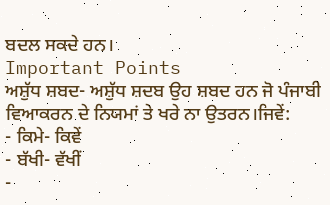ਬਦਲ ਸਕਦੇ ਹਨ।
Important Points
ਅਸ਼ੁੱਧ ਸ਼ਬਦ- ਅਸ਼ੁੱਧ ਸ਼ਦਬ ਉਹ ਸ਼ਬਦ ਹਨ ਜੋ ਪੰਜਾਬੀ ਵਿਆਕਰਨ ਦੇ ਨਿਯਮਾਂ ਤੇ ਖਰੇ ਨਾ ਉਤਰਨ।ਜਿਵੇਂ:
- ਕਿਮੇ- ਕਿਵੇਂ
- ਬੱਖੀ- ਵੱਖੀਂ
-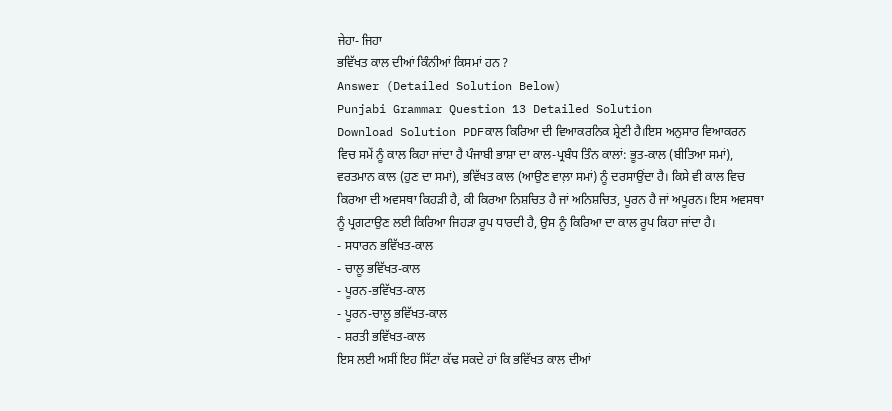ਜੇਹਾ- ਜਿਹਾ
ਭਵਿੱਖਤ ਕਾਲ ਦੀਆਂ ਕਿੰਨੀਆਂ ਕਿਸਮਾਂ ਹਨ ?
Answer (Detailed Solution Below)
Punjabi Grammar Question 13 Detailed Solution
Download Solution PDFਕਾਲ ਕਿਰਿਆ ਦੀ ਵਿਆਕਰਨਿਕ ਸ਼੍ਰੇਣੀ ਹੈ।ਇਸ ਅਨੁਸਾਰ ਵਿਆਕਰਨ ਵਿਚ ਸਮੇਂ ਨੂੰ ਕਾਲ ਕਿਹਾ ਜਾਂਦਾ ਹੈ ਪੰਜਾਬੀ ਭਾਸ਼ਾ ਦਾ ਕਾਲ-ਪ੍ਰਬੰਧ ਤਿੰਨ ਕਾਲਾਂ: ਭੂਤ-ਕਾਲ (ਬੀਤਿਆ ਸਮਾਂ), ਵਰਤਮਾਨ ਕਾਲ (ਹੁਣ ਦਾ ਸਮਾਂ), ਭਵਿੱਖਤ ਕਾਲ (ਆਉਣ ਵਾਲ਼ਾ ਸਮਾਂ) ਨੂੰ ਦਰਸਾਉਂਦਾ ਹੈ। ਕਿਸੇ ਵੀ ਕਾਲ ਵਿਚ ਕਿਰਆ ਦੀ ਅਵਸਥਾ ਕਿਹੜੀ ਹੈ, ਕੀ ਕਿਰਆ ਨਿਸ਼ਚਿਤ ਹੈ ਜਾਂ ਅਨਿਸ਼ਚਿਤ, ਪੂਰਨ ਹੈ ਜਾਂ ਅਪੂਰਨ। ਇਸ ਅਵਸਥਾ ਨੂੰ ਪ੍ਰਗਟਾਉਣ ਲਈ ਕਿਰਿਆ ਜਿਹੜਾ ਰੂਪ ਧਾਰਦੀ ਹੈ, ਉਸ ਨੂੰ ਕਿਰਿਆ ਦਾ ਕਾਲ ਰੂਪ ਕਿਹਾ ਜਾਂਦਾ ਹੈ।
- ਸਧਾਰਨ ਭਵਿੱਖਤ-ਕਾਲ
- ਚਾਲੂ ਭਵਿੱਖਤ-ਕਾਲ
- ਪੂਰਨ-ਭਵਿੱਖਤ-ਕਾਲ
- ਪੂਰਨ-ਚਾਲੂ ਭਵਿੱਖਤ-ਕਾਲ
- ਸ਼ਰਤੀ ਭਵਿੱਖਤ-ਕਾਲ
ਇਸ ਲਈ ਅਸੀਂ ਇਹ ਸਿੱਟਾ ਕੱਢ ਸਕਦੇ ਹਾਂ ਕਿ ਭਵਿੱਖਤ ਕਾਲ ਦੀਆਂ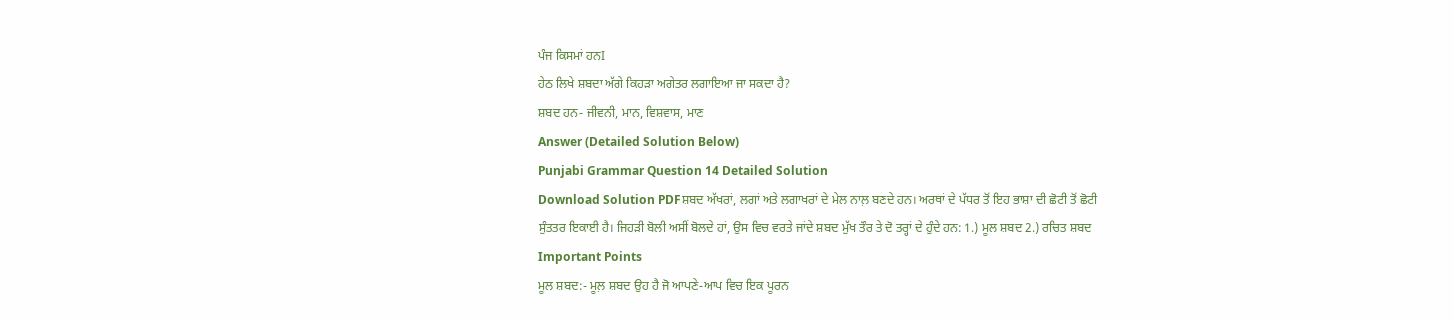ਪੰਜ ਕਿਸਮਾਂ ਹਨI
ਹੇਠ ਲਿਖੇ ਸ਼ਬਦਾ ਅੱਗੇ ਕਿਹੜਾ ਅਗੇਤਰ ਲਗਾਇਆ ਜਾ ਸਕਦਾ ਹੈ?
ਸ਼ਬਦ ਹਨ- ਜੀਵਨੀ, ਮਾਨ, ਵਿਸ਼ਵਾਸ, ਮਾਣ
Answer (Detailed Solution Below)
Punjabi Grammar Question 14 Detailed Solution
Download Solution PDFਸ਼ਬਦ ਅੱਖਰਾਂ, ਲਗਾਂ ਅਤੇ ਲਗਾਖਰਾਂ ਦੇ ਮੇਲ ਨਾਲ਼ ਬਣਦੇ ਹਨ। ਅਰਥਾਂ ਦੇ ਪੱਧਰ ਤੋਂ ਇਹ ਭਾਸ਼ਾ ਦੀ ਛੋਟੀ ਤੋਂ ਛੋਟੀ ਸੁੰਤਤਰ ਇਕਾਈ ਹੈ। ਜਿਹੜੀ ਬੋਲੀ ਅਸੀਂ ਬੋਲਦੇ ਹਾਂ, ਉਸ ਵਿਚ ਵਰਤੇ ਜਾਂਦੇ ਸ਼ਬਦ ਮੁੱਖ ਤੌਰ ਤੇ ਦੋ ਤਰ੍ਹਾਂ ਦੇ ਹੁੰਦੇ ਹਨ: 1.) ਮੂਲ ਸ਼ਬਦ 2.) ਰਚਿਤ ਸ਼ਬਦ
Important Points
ਮੂਲ ਸ਼ਬਦ:- ਮੂਲ਼ ਸ਼ਬਦ ਉਹ ਹੈ ਜੋ ਆਪਣੇ-ਆਪ ਵਿਚ ਇਕ ਪੂਰਨ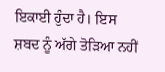ਇਕਾਈ ਹੁੰਦਾ ਹੈ। ਇਸ ਸ਼ਬਦ ਨੂੰ ਅੱਗੇ ਤੋੜਿਆ ਨਹੀਂ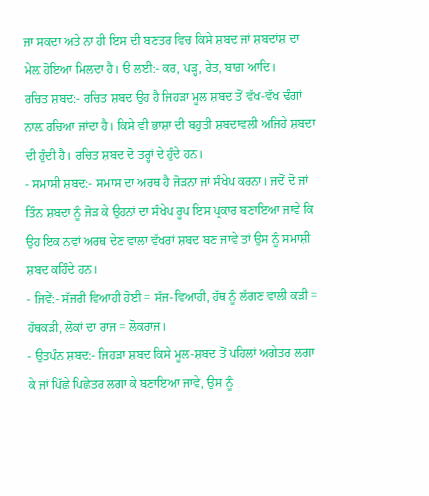ਜਾ ਸਕਦਾ ਅਤੇ ਨਾ ਹੀ ਇਸ ਦੀ ਬਣਤਰ ਵਿਚ ਕਿਸੇ ਸ਼ਬਦ ਜਾਂ ਸ਼ਬਦਾਂਸ਼ ਦਾ ਮੇਲ਼ ਹੋਇਆ ਮਿਲਦਾ ਹੈ। ੳ ਲਈ:- ਕਰ, ਪੜ੍ਹ, ਰੇਤ, ਬਾਗ਼ ਆਦਿ।
ਰਚਿਤ ਸ਼ਬਦ:- ਰਚਿਤ ਸ਼ਬਦ ਉਹ ਹੈ ਜਿਹੜਾ ਮੂਲ ਸ਼ਬਦ ਤੋਂ ਵੱਖ-ਵੱਖ ਢੰਗਾਂ ਨਾਲ਼ ਰਚਿਆ ਜਾਂਦਾ ਹੈ। ਕਿਸੇ ਵੀ ਭਾਸ਼ਾ ਦੀ ਬਹੁਤੀ ਸ਼ਬਦਾਵਲੀ ਅਜਿਹੇ ਸ਼ਬਦਾ ਦੀ ਹੁੰਦੀ ਹੈ। ਰਚਿਤ ਸ਼ਬਦ ਦੋ ਤਰ੍ਹਾਂ ਦੇ ਹੁੰਦੇ ਹਨ।
- ਸਮਾਸੀ ਸ਼ਬਦ:- ਸਮਾਸ ਦਾ ਅਰਥ ਹੈ ਜੋੜਨਾ ਜਾਂ ਸੰਖੇਪ ਕਰਨਾ। ਜਦੋਂ ਦੋ ਜਾਂ ਤਿੰਨ ਸ਼ਬਦਾ ਨੂੰ ਜੋੜ ਕੇ ਉਹਨਾਂ ਦਾ ਸੰਖੇਪ ਰੂਪ ਇਸ ਪ੍ਰਕਾਰ ਬਣਾਇਆ ਜਾਵੇ ਕਿ ਉਹ ਇਕ ਨਵਾਂ ਅਰਥ ਦੇਣ ਵਾਲਾ ਵੱਖਰਾਂ ਸ਼ਬਦ ਬਣ ਜਾਵੇ ਤਾਂ ਉਸ ਨੂੰ ਸਮਾਸ਼ੀ ਸ਼ਬਦ ਕਹਿੰਦੇ ਹਨ।
- ਜਿਵੇਂ:- ਸੱਜਰੀ ਵਿਆਹੀ ਹੋਈ = ਸੱਜ-ਵਿਆਹੀ, ਹੱਥ ਨੂੰ ਲੱਗਣ ਵਾਲੀ ਕੜੀ = ਹੱਥਕੜੀ, ਲੋਕਾਂ ਦਾ ਰਾਜ = ਲੋਕਰਾਜ।
- ਉਤਪੰਨ ਸ਼ਬਦ:- ਜਿਹੜਾ ਸ਼ਬਦ ਕਿਸੇ ਮੂਲ-ਸ਼ਬਦ ਤੋਂ ਪਹਿਲਾਂ ਅਗੇਤਰ ਲਗਾ ਕੇ ਜਾਂ ਪਿੱਛੇ ਪਿਛੇਤਰ ਲਗਾ ਕੇ ਬਣਾਇਆ ਜਾਵੇ, ਉਸ ਨੂੰ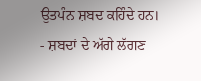ਉਤਪੰਨ ਸ਼ਬਦ ਕਹਿੰਦੇ ਹਨ।
- ਸ਼ਬਦਾਂ ਦੇ ਅੱਗੇ ਲੱਗਣ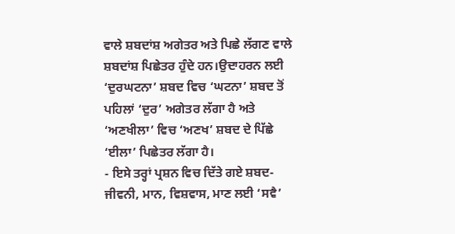ਵਾਲੇ ਸ਼ਬਦਾਂਸ਼ ਅਗੇਤਰ ਅਤੇ ਪਿਛੇ ਲੱਗਣ ਵਾਲੇ ਸ਼ਬਦਾਂਸ਼ ਪਿਛੇਤਰ ਹੁੰਦੇ ਹਨ।ਉਦਾਹਰਨ ਲਈ ‘ਦੁਰਘਟਨਾ’ ਸ਼ਬਦ ਵਿਚ ‘ਘਟਨਾ’ ਸ਼ਬਦ ਤੋਂ ਪਹਿਲਾਂ ‘ਦੁਰ’ ਅਗੇਤਰ ਲੱਗਾ ਹੈ ਅਤੇ ‘ਅਣਖੀਲਾ’ ਵਿਚ ‘ਅਣਖ’ ਸ਼ਬਦ ਦੇ ਪਿੱਛੇ ‘ਈਲਾ’ ਪਿਛੇਤਰ ਲੱਗਾ ਹੈ।
- ਇਸੇ ਤਰ੍ਹਾਂ ਪ੍ਰਸ਼ਨ ਵਿਚ ਦਿੱਤੇ ਗਏ ਸ਼ਬਦ- ਜੀਵਨੀ, ਮਾਨ, ਵਿਸ਼ਵਾਸ, ਮਾਣ ਲਈ ‘ਸਵੈ’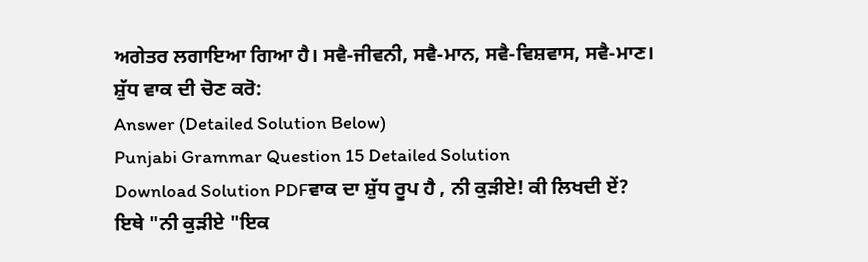ਅਗੇਤਰ ਲਗਾਇਆ ਗਿਆ ਹੈ। ਸਵੈ-ਜੀਵਨੀ, ਸਵੈ-ਮਾਨ, ਸਵੈ-ਵਿਸ਼ਵਾਸ, ਸਵੈ-ਮਾਣ।
ਸ਼ੁੱਧ ਵਾਕ ਦੀ ਚੋਣ ਕਰੋ:
Answer (Detailed Solution Below)
Punjabi Grammar Question 15 Detailed Solution
Download Solution PDFਵਾਕ ਦਾ ਸ਼ੁੱਧ ਰੂਪ ਹੈ , ਨੀ ਕੁੜੀਏ! ਕੀ ਲਿਖਦੀ ਏਂ?
ਇਥੇ "ਨੀ ਕੁੜੀਏ "ਇਕ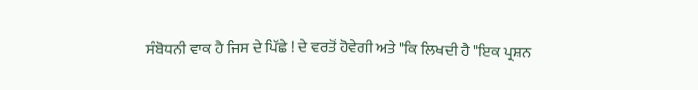ਸੰਬੋਧਨੀ ਵਾਕ ਹੈ ਜਿਸ ਦੇ ਪਿੱਛੇ ! ਦੇ ਵਰਤੋਂ ਹੋਵੇਗੀ ਅਤੇ "ਕਿ ਲਿਖਦੀ ਹੈ "ਇਕ ਪ੍ਰਸ਼ਨ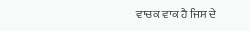ਵਾਚਕ ਵਾਕ ਹੈ ਜਿਸ ਦੇ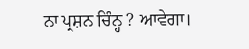ਨਾ ਪ੍ਰਸ਼ਨ ਚਿੰਨ੍ਹ ? ਆਵੇਗਾ।